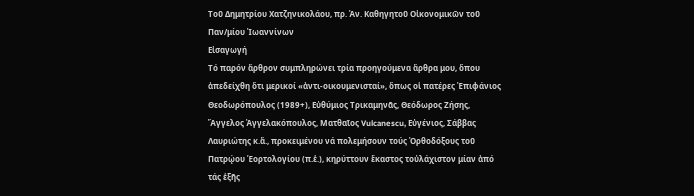Τοῦ Δημητρίου Χατζηνικολάου, πρ. Ἀν. Καθηγητοῦ Οἰκονομικῶν τοῦ Παν/μίου Ἰωαννίνων
Εἰσαγωγή
Τό παρόν ἄρθρον συμπληρώνει τρία προηγούμενα ἄρθρα μου, ὅπου ἀπεδείχθη ὅτι μερικοί «ἀντι-οικουμενισταί», ὅπως οἱ πατέρες Ἐπιφάνιος Θεοδωρόπουλος (1989+), Εὐθύμιος Τρικαμηνᾶς, Θεόδωρος Ζήσης, Ἄγγελος Ἀγγελακόπουλος, Ματθαῖος Vulcanescu, Εὐγένιος, Σάββας Λαυριώτης κ.ἄ., προκειμένου νά πολεμήσουν τούς Ὀρθοδόξους τοῦ Πατρῴου Ἑορτολογίου (π.ἑ.), κηρύττουν ἕκαστος τοὐλάχιστον μίαν ἀπό τάς ἑξῆς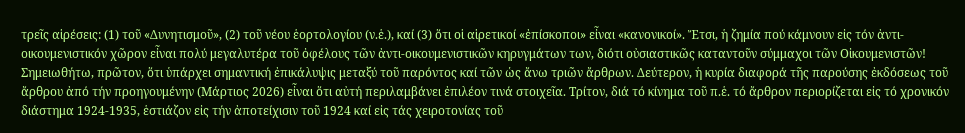τρεῖς αἱρέσεις: (1) τοῦ «Δυνητισμοῦ», (2) τοῦ νέου ἑορτολογίου (ν.ἑ.), καί (3) ὅτι οἱ αἱρετικοί «ἐπίσκοποι» εἶναι «κανονικοί». Ἔτσι, ἡ ζημία πού κάμνουν εἰς τόν ἀντι-οικουμενιστικόν χῶρον εἶναι πολύ μεγαλυτέρα τοῦ ὀφέλους τῶν ἀντι-οικουμενιστικῶν κηρυγμάτων των, διότι οὐσιαστικῶς καταντοῦν σύμμαχοι τῶν Οἰκουμενιστῶν!
Σημειωθήτω, πρῶτον, ὅτι ὑπάρχει σημαντική ἐπικάλυψις μεταξύ τοῦ παρόντος καί τῶν ὡς ἄνω τριῶν ἄρθρων. Δεύτερον, ἡ κυρία διαφορά τῆς παρούσης ἐκδόσεως τοῦ ἄρθρου ἀπό τήν προηγουμένην (Μάρτιος 2026) εἶναι ὅτι αὐτή περιλαμβάνει ἐπιλέον τινά στοιχεῖα. Τρίτον, διά τό κίνημα τοῦ π.ἑ. τό ἄρθρον περιορίζεται εἰς τό χρονικόν διάστημα 1924-1935, ἑστιάζον εἰς τήν ἀποτείχισιν τοῦ 1924 καί εἰς τάς χειροτονίας τοῦ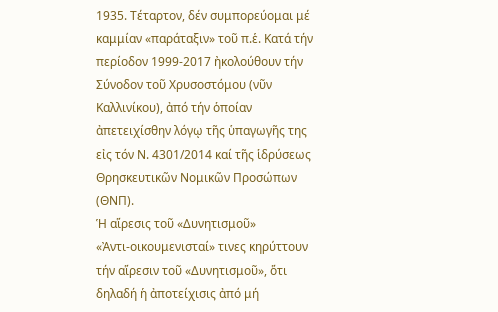1935. Τέταρτον, δέν συμπορεύομαι μέ καμμίαν «παράταξιν» τοῦ π.ἑ. Κατά τήν περίοδον 1999-2017 ἠκολούθουν τήν Σύνοδον τοῦ Χρυσοστόμου (νῦν Καλλινίκου), ἀπό τήν ὁποίαν ἀπετειχίσθην λόγῳ τῆς ὑπαγωγῆς της εἰς τόν Ν. 4301/2014 καί τῆς ἱδρύσεως Θρησκευτικῶν Νομικῶν Προσώπων (ΘΝΠ).
Ἡ αἵρεσις τοῦ «Δυνητισμοῦ»
«Ἀντι-οικουμενισταί» τινες κηρύττουν τήν αἵρεσιν τοῦ «Δυνητισμοῦ», ὅτι δηλαδή ἡ ἀποτείχισις ἀπό μή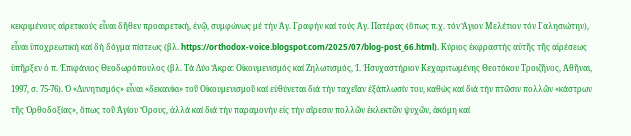κεκριμένους αἱρετικούς εἶναι δῆθεν προαιρετική, ἐνῷ, συμφώνως μέ τήν Ἁγ. Γραφήν καί τούς Ἁγ. Πατέρας (ὅπως π.χ. τόν Ἅγιον Μελέτιον τόν Γαλησιώτην), εἶναι ὑποχρεωτική καί δή δόγμα πίστεως (βλ. https://orthodox-voice.blogspot.com/2025/07/blog-post_66.html). Κύριος ἐκφραστής αὐτῆς τῆς αἱρέσεως ὑπῆρξεν ὁ π. Ἐπιφάνιος Θεοδωρόπουλος (βλ. Τά Δύο Ἄκρα: Οἰκουμενισμός καί Ζηλωτισμός, Ἱ. Ἡσυχαστήριον Κεχαριτωμένης Θεοτόκου Τροιζῆνος, Ἀθῆναι, 1997, σ. 75-76). Ὁ «Δυνητισμός» εἶναι «δεκανίκι» τοῦ Οἰκουμενισμοῦ καί εὐθύνεται διά τήν ταχεῖαν ἐξάπλωσίν του, καθώς καί διά τήν πτῶσιν πολλῶν «κάστρων τῆς Ὀρθοδοξίας», ὅπως τοῦ Ἁγίου Ὄρους, ἀλλά καί διά τήν παραμονήν εἰς τήν αἵρεσιν πολλῶν ἐκλεκτῶν ψυχῶν, ἀκόμη καί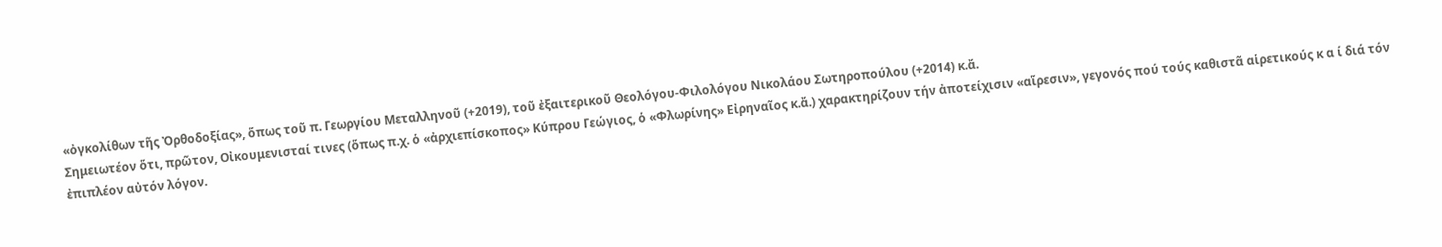«ὀγκολίθων τῆς Ὀρθοδοξίας», ὅπως τοῦ π. Γεωργίου Μεταλληνοῦ (+2019), τοῦ ἐξαιτερικοῦ Θεολόγου-Φιλολόγου Νικολάου Σωτηροπούλου (+2014) κ.ἄ.
Σημειωτέον ὅτι, πρῶτον, Οἰκουμενισταί τινες (ὅπως π.χ. ὁ «ἀρχιεπίσκοπος» Κύπρου Γεώγιος, ὁ «Φλωρίνης» Εἰρηναῖος κ.ἄ.) χαρακτηρίζουν τήν ἀποτείχισιν «αἵρεσιν», γεγονός πού τούς καθιστᾶ αἱρετικούς κ α ί διά τόν ἐπιπλέον αὐτόν λόγον.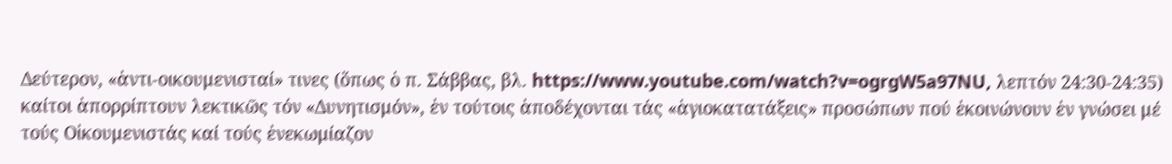Δεύτερον, «ἀντι-οικουμενισταί» τινες (ὅπως ὁ π. Σάββας, βλ. https://www.youtube.com/watch?v=ogrgW5a97NU, λεπτόν 24:30-24:35) καίτοι ἀπορρίπτουν λεκτικῶς τόν «Δυνητισμόν», ἐν τούτοις ἀποδέχονται τάς «ἁγιοκατατάξεις» προσώπων πού ἐκοινώνουν ἐν γνώσει μέ τούς Οἰκουμενιστάς καί τούς ἐνεκωμίαζον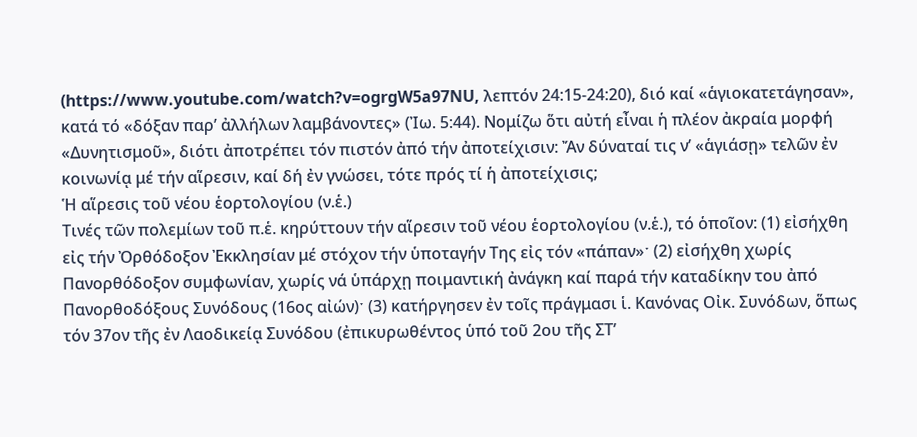(https://www.youtube.com/watch?v=ogrgW5a97NU, λεπτόν 24:15-24:20), διό καί «ἁγιοκατετάγησαν», κατά τό «δόξαν παρ’ ἀλλήλων λαμβάνοντες» (Ἰω. 5:44). Νομίζω ὅτι αὐτή εἶναι ἡ πλέον ἀκραία μορφή «Δυνητισμοῦ», διότι ἀποτρέπει τόν πιστόν ἀπό τήν ἀποτείχισιν: Ἄν δύναταί τις ν’ «ἁγιάσῃ» τελῶν ἐν κοινωνίᾳ μέ τήν αἵρεσιν, καί δή ἐν γνώσει, τότε πρός τί ἡ ἀποτείχισις;
Ἡ αἵρεσις τοῦ νέου ἑορτολογίου (ν.ἑ.)
Τινές τῶν πολεμίων τοῦ π.ἑ. κηρύττουν τήν αἵρεσιν τοῦ νέου ἑορτολογίου (ν.ἑ.), τό ὁποῖον: (1) εἰσήχθη εἰς τήν Ὀρθόδοξον Ἐκκλησίαν μέ στόχον τήν ὑποταγήν Της εἰς τόν «πάπαν»ˑ (2) εἰσήχθη χωρίς Πανορθόδοξον συμφωνίαν, χωρίς νά ὑπάρχῃ ποιμαντική ἀνάγκη καί παρά τήν καταδίκην του ἀπό Πανορθοδόξους Συνόδους (16ος αἰών)ˑ (3) κατήργησεν ἐν τοῖς πράγμασι ἱ. Κανόνας Οἰκ. Συνόδων, ὅπως τόν 37ον τῆς ἐν Λαοδικείᾳ Συνόδου (ἐπικυρωθέντος ὑπό τοῦ 2ου τῆς ΣΤ’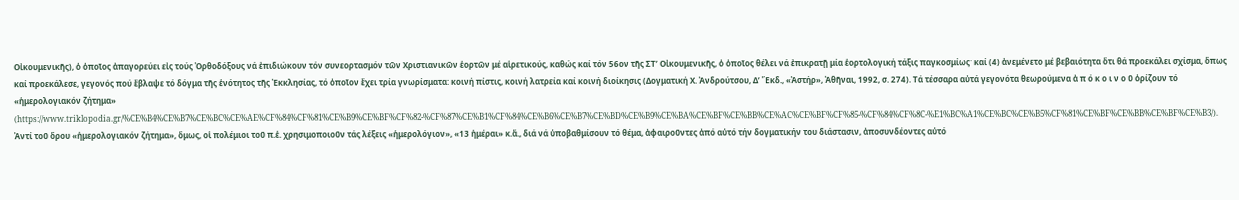Οἰκουμενικῆς), ὁ ὁποῖος ἀπαγορεύει εἰς τούς Ὀρθοδόξους νά ἐπιδιώκουν τόν συνεορτασμόν τῶν Χριστιανικῶν ἑορτῶν μέ αἱρετικούς, καθώς καί τόν 56ον τῆς ΣΤ’ Οἰκουμενικῆς, ὁ ὁποῖος θέλει νά ἐπικρατῇ μία ἑορτολογική τάξις παγκοσμίωςˑ καί (4) ἀνεμένετο μέ βεβαιότητα ὅτι θά προεκάλει σχίσμα, ὅπως καί προεκάλεσε, γεγονός πού ἔβλαψε τό δόγμα τῆς ἑνότητος τῆς Ἐκκλησίας, τό ὁποῖον ἔχει τρία γνωρίσματα: κοινή πίστις, κοινή λατρεία καί κοινή διοίκησις (Δογματική Χ. Ἀνδρούτσου, Δʹ Ἔκδ., «Ἀστήρ», Ἀθῆναι, 1992, σ. 274). Τά τέσσαρα αὐτά γεγονότα θεωρούμενα ἀ π ό κ ο ι ν ο ῦ ὁρίζουν τό «ἡμερολογιακόν ζήτημα» (https://www.triklopodia.gr/%CE%B4%CE%B7%CE%BC%CE%AE%CF%84%CF%81%CE%B9%CE%BF%CF%82-%CF%87%CE%B1%CF%84%CE%B6%CE%B7%CE%BD%CE%B9%CE%BA%CE%BF%CE%BB%CE%AC%CE%BF%CF%85-%CF%84%CF%8C-%E1%BC%A1%CE%BC%CE%B5%CF%81%CE%BF%CE%BB%CE%BF%CE%B3/). Ἀντί τοῦ ὅρου «ἡμερολογιακόν ζήτημα», ὅμως, οἱ πολέμιοι τοῦ π.ἑ. χρησιμοποιοῦν τάς λέξεις «ἡμερολόγιον», «13 ἡμέραι» κ.ἄ., διά νά ὑποβαθμίσουν τό θέμα, ἀφαιροῦντες ἀπό αὐτό τήν δογματικήν του διάστασιν, ἀποσυνδέοντες αὐτό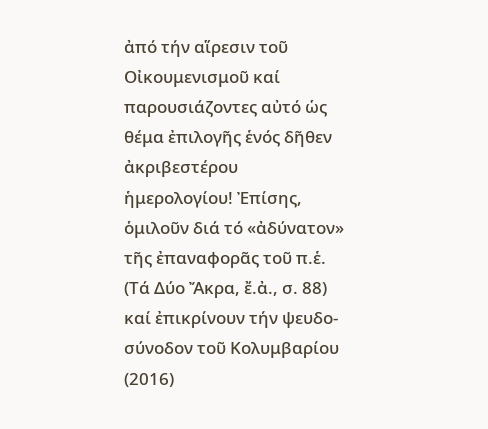ἀπό τήν αἵρεσιν τοῦ Οἰκουμενισμοῦ καί παρουσιάζοντες αὐτό ὡς θέμα ἐπιλογῆς ἑνός δῆθεν ἀκριβεστέρου ἡμερολογίου! Ἐπίσης, ὁμιλοῦν διά τό «ἀδύνατον» τῆς ἐπαναφορᾶς τοῦ π.ἑ. (Τά Δύο Ἄκρα, ἔ.ἀ., σ. 88) καί ἐπικρίνουν τήν ψευδο-σύνοδον τοῦ Κολυμβαρίου (2016)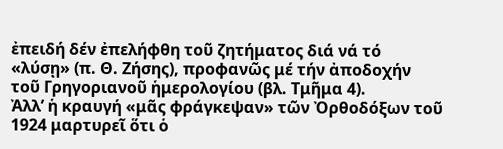ἐπειδή δέν ἐπελήφθη τοῦ ζητήματος διά νά τό «λύσῃ» (π. Θ. Ζήσης), προφανῶς μέ τήν ἀποδοχήν τοῦ Γρηγοριανοῦ ἡμερολογίου (βλ. Τμῆμα 4).
Ἀλλ’ ἡ κραυγή «μᾶς φράγκεψαν» τῶν Ὀρθοδόξων τοῦ 1924 μαρτυρεῖ ὅτι ὁ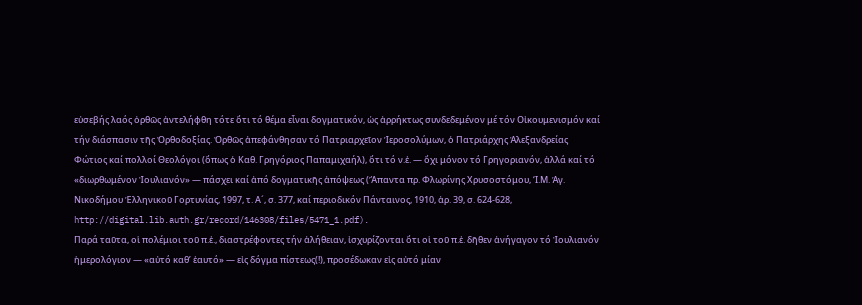εὐσεβής λαός ὀρθῶς ἀντελήφθη τότε ὅτι τό θέμα εἶναι δογματικόν, ὡς ἀρρήκτως συνδεδεμένον μέ τόν Οἰκουμενισμόν καί τήν διάσπασιν τῆς Ὀρθοδοξίας. Ὀρθῶς ἀπεφάνθησαν τό Πατριαρχεῖον Ἱεροσολύμων, ὁ Πατριάρχης Ἀλεξανδρείας Φώτιος καί πολλοί Θεολόγοι (ὅπως ὁ Καθ. Γρηγόριος Παπαμιχαήλ), ὅτι τό ν.ἑ. — ὄχι μόνον τό Γρηγοριανόν, ἀλλά καί τό «διωρθωμένον Ἰουλιανόν» — πάσχει καί ἀπό δογματικῆς ἀπόψεως (Ἅπαντα πρ. Φλωρίνης Χρυσοστόμου, ‘Ι.Μ. Ἁγ. Νικοδήμου Ἑλληνικοῦ Γορτυνίας, 1997, τ. Α´, σ. 377, καί περιοδικόν Πάνταινος, 1910, ἀρ. 39, σ. 624-628, http://digital.lib.auth.gr/record/146308/files/5471_1.pdf).
Παρά ταῦτα, οἱ πολέμιοι τοῦ π.ἑ., διαστρέφοντες τήν ἀλήθειαν, ἰσχυρίζονται ὅτι οἱ τοῦ π.ἑ. δῆθεν ἀνήγαγον τό Ἰουλιανόν ἡμερολόγιον — «αὐτό καθ’ ἑαυτό» — εἰς δόγμα πίστεως(!), προσέδωκαν εἰς αὐτό μίαν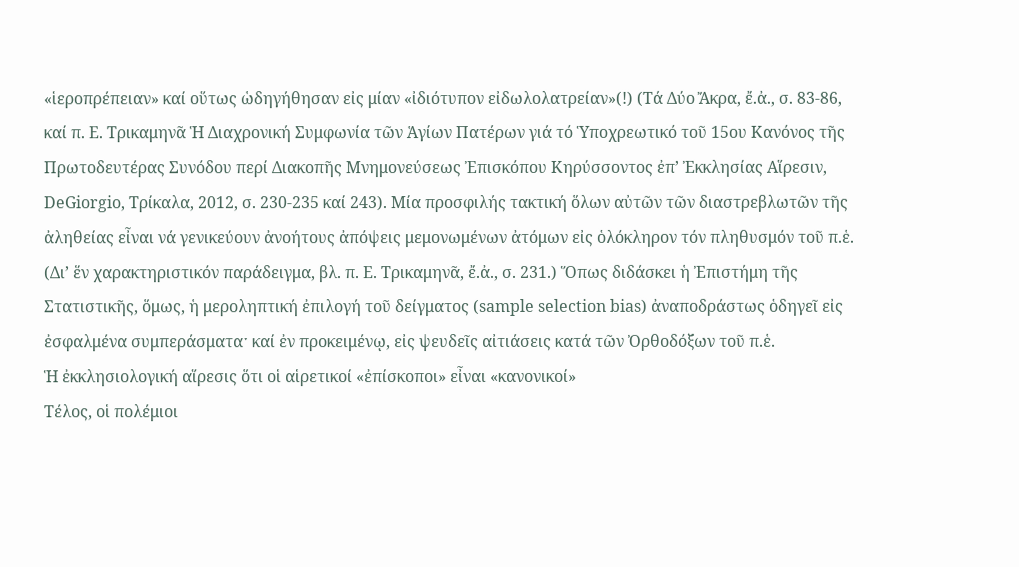«ἱεροπρέπειαν» καί οὕτως ὡδηγήθησαν εἰς μίαν «ἰδιότυπον εἰδωλολατρείαν»(!) (Τά Δύο Ἄκρα, ἔ.ἀ., σ. 83-86, καί π. Ε. Τρικαμηνᾶ Ἡ Διαχρονική Συμφωνία τῶν Ἁγίων Πατέρων γιά τό Ὑποχρεωτικό τοῦ 15ου Κανόνος τῆς Πρωτοδευτέρας Συνόδου περί Διακοπῆς Μνημονεύσεως Ἐπισκόπου Κηρύσσοντος ἐπ’ Ἐκκλησίας Αἵρεσιν, DeGiorgio, Τρίκαλα, 2012, σ. 230-235 καί 243). Μία προσφιλής τακτική ὅλων αὐτῶν τῶν διαστρεβλωτῶν τῆς ἀληθείας εἶναι νά γενικεύουν ἀνοήτους ἀπόψεις μεμονωμένων ἀτόμων εἰς ὁλόκληρον τόν πληθυσμόν τοῦ π.ἑ. (Δι’ ἕν χαρακτηριστικόν παράδειγμα, βλ. π. Ε. Τρικαμηνᾶ, ἔ.ἀ., σ. 231.) Ὅπως διδάσκει ἡ Ἐπιστήμη τῆς Στατιστικῆς, ὅμως, ἡ μεροληπτική ἐπιλογή τοῦ δείγματος (sample selection bias) ἀναποδράστως ὁδηγεῖ εἰς ἐσφαλμένα συμπεράσματαˑ καί ἐν προκειμένῳ, εἰς ψευδεῖς αἰτιάσεις κατά τῶν Ὀρθοδόξων τοῦ π.ἑ.
Ἡ ἐκκλησιολογική αἵρεσις ὅτι οἱ αἱρετικοί «ἐπίσκοποι» εἶναι «κανονικοί»
Τέλος, οἱ πολέμιοι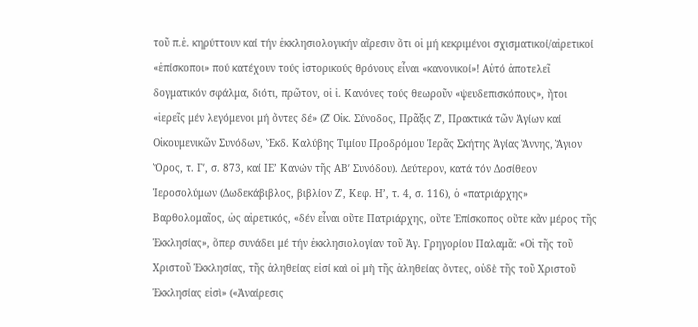τοῦ π.ἑ. κηρύττουν καί τήν ἐκκλησιολογικήν αἵρεσιν ὅτι οἱ μή κεκριμένοι σχισματικοί/αἱρετικοί «ἐπίσκοποι» πού κατέχουν τούς ἱστορικούς θρόνους εἶναι «κανονικοί»! Αὐτό ἀποτελεῖ δογματικόν σφάλμα, διότι, πρῶτον, οἱ ἱ. Κανόνες τούς θεωροῦν «ψευδεπισκόπους», ἤτοι «ἱερεῖς μέν λεγόμενοι μή ὄντες δέ» (Ζʹ Οἰκ. Σύνοδος, Πρᾶξις Ζ’, Πρακτικά τῶν Ἁγίων καί Οἰκουμενικῶν Συνόδων, Ἔκδ. Καλύβης Τιμίου Προδρόμου Ἱερᾶς Σκήτης Ἁγίας Ἄννης, Ἅγιον Ὄρος, τ. Γʹ, σ. 873, καί ΙΕ’ Κανών τῆς ΑΒʹ Συνόδου). Δεύτερον, κατά τόν Δοσίθεον Ἱεροσολύμων (Δωδεκάβιβλος, βιβλίον Ζ’, Κεφ. Η’, τ. 4, σ. 116), ὁ «πατριάρχης» Βαρθολομαῖος, ὡς αἱρετικός, «δέν εἶναι οὔτε Πατριάρχης, οὔτε Ἐπίσκοπος οὔτε κἄν μέρος τῆς Ἐκκλησίας», ὅπερ συνάδει μέ τήν ἐκκλησιολογίαν τοῦ Ἁγ. Γρηγορίου Παλαμᾶ: «Οἱ τῆς τοῦ Χριστοῦ Ἐκκλησίας, τῆς ἀληθείας εἰσί καὶ οἱ μὴ τῆς ἀληθείας ὄντες, οὐδὲ τῆς τοῦ Χριστοῦ Ἐκκλησίας εἰσὶ» («Ἀναίρεσις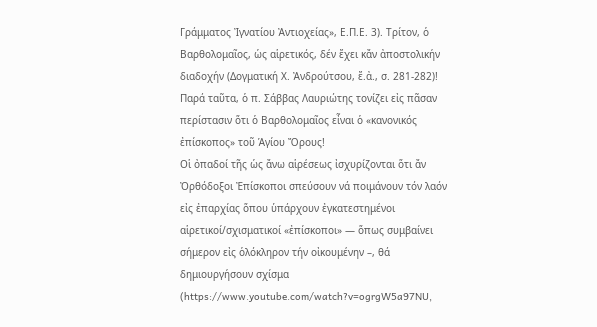Γράμματος Ἰγνατίου Ἀντιοχείας», Ε.Π.Ε. 3). Τρίτον, ὁ Βαρθολομαῖος, ὡς αἱρετικός, δέν ἔχει κἄν ἀποστολικήν διαδοχήν (Δογματική Χ. Ἀνδρούτσου, ἔ.ἀ., σ. 281-282)! Παρά ταῦτα, ὁ π. Σάββας Λαυριώτης τονίζει εἰς πᾶσαν περίστασιν ὅτι ὁ Βαρθολομαῖος εἶναι ὁ «κανονικός ἐπίσκοπος» τοῦ Ἁγίου Ὄρους!
Οἱ ὀπαδοί τῆς ὡς ἄνω αἱρέσεως ἰσχυρίζονται ὅτι ἄν Ὀρθόδοξοι Ἐπίσκοποι σπεύσουν νά ποιμάνουν τόν λαόν εἰς ἐπαρχίας ὅπου ὑπάρχουν ἐγκατεστημένοι αἱρετικοί/σχισματικοί «ἐπίσκοποι» — ὅπως συμβαίνει σήμερον εἰς ὁλόκληρον τήν οἰκουμένην –, θά δημιουργήσουν σχίσμα (https://www.youtube.com/watch?v=ogrgW5a97NU,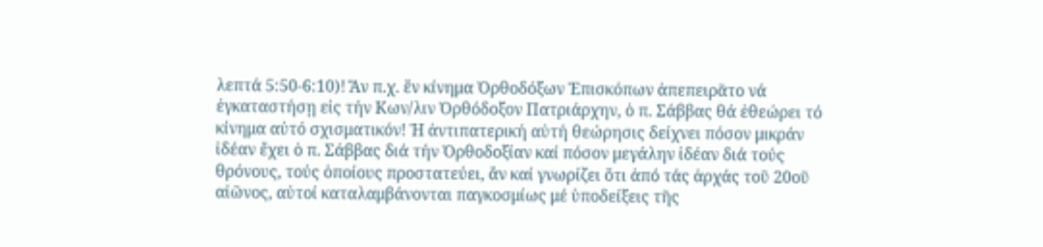λεπτά 5:50-6:10)! Ἄν π.χ. ἕν κίνημα Ὀρθοδόξων Ἐπισκόπων ἀπεπειρᾶτο νά ἐγκαταστήσῃ εἰς τήν Κων/λιν Ὀρθόδοξον Πατριάρχην, ὁ π. Σάββας θά ἐθεώρει τό κίνημα αὐτό σχισματικόν! Ἡ ἀντιπατερική αὐτή θεώρησις δείχνει πόσον μικράν ἰδέαν ἔχει ὁ π. Σάββας διά τήν Ὀρθοδοξίαν καί πόσον μεγάλην ἰδέαν διά τούς θρόνους, τούς ὁποίους προστατεύει, ἄν καί γνωρίζει ὅτι ἀπό τάς ἀρχάς τοῦ 20οῦ αἰῶνος, αὐτοί καταλαμβάνονται παγκοσμίως μέ ὑποδείξεις τῆς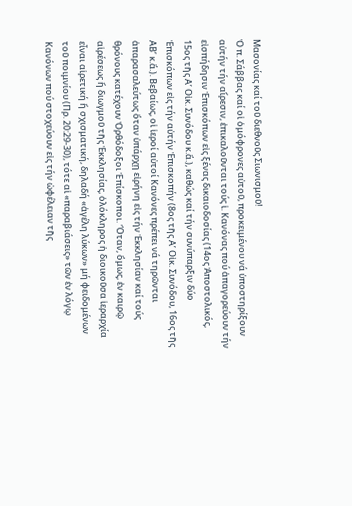Μασονίας καί τοῦ διεθνοῦς Σιωνισμοῦ!
Ὁ π. Σάββας καί οἱ ὁμόφρονες αὐτοῦ, προκειμένου νά ὑποστηρίξουν αὐτήν τήν αἵρεσιν, ἐπικαλοῦνται τούς ἱ. Κανόνας πού ἀπαγορεύουν τήν εἰσπήδησιν Ἐπισκόπων εἰς ξένας δικαιοδοσίας (14ος Ἀποστολικός, 15ος τῆς Α’ Οἰκ. Συνόδου κ.ἄ.), καθώς καί τήν συνύπαρξιν δύο Ἐπισκόπων εἰς τήν αὐτήν Ἐπισκοπήν (8ος τῆς Α’ Οἰκ. Συνόδου, 16ος τῆς ΑΒʹ κ.ἄ.). Βεβαίως, οἱ ἱεροί αὐτοί Κανόνες πρέπει νά τηρῶνται ἀπαρασαλεύτως ὅταν ὑπάρχῃ εἰρήνη εἰς τήν Ἐκκλησίαν καί τούς θρόνους κατέχουν Ὀρθόδοξοι Ἑπίσκοποι. Ὅταν, ὅμως, ἐν καιρῷ αἱρέσεως ἤ διωγμοῦ τῆς Ἐκκλησίας, ὁλόκληρος ἡ διοικοῦσα ἱεραρχία εἶναι αἱρετική ἤ σχισματική, δηλαδή «ἀγέλη λύκων» μή φειδομένων τοῦ ποιμνίου (Πρ. 20:29-30), τότε αἱ «παραβιάσεις» τῶν ἐν λόγῳ Κανόνων πού στοχεύουν εἰς τήν ὠφέλειαν τῆς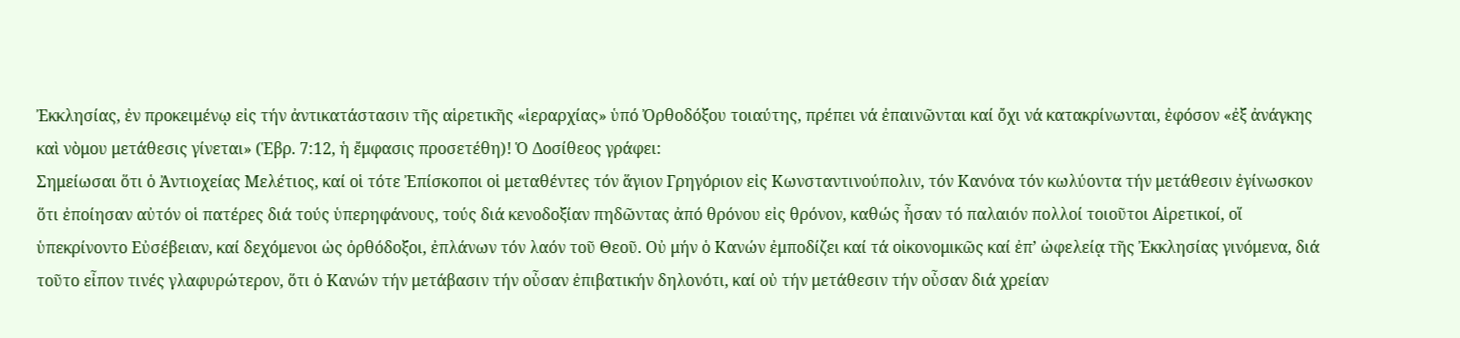Ἐκκλησίας, ἐν προκειμένῳ εἰς τήν ἀντικατάστασιν τῆς αἱρετικῆς «ἱεραρχίας» ὑπό Ὀρθοδόξου τοιαύτης, πρέπει νά ἐπαινῶνται καί ὄχι νά κατακρίνωνται, ἐφόσον «ἐξ ἀνάγκης καὶ νὸμου μετάθεσις γίνεται» (Ἑβρ. 7:12, ἡ ἔμφασις προσετέθη)! Ὁ Δοσίθεος γράφει:
Σημείωσαι ὅτι ὁ Ἀντιοχείας Μελέτιος, καί οἱ τότε Ἐπίσκοποι οἱ μεταθέντες τόν ἅγιον Γρηγόριον εἰς Κωνσταντινούπολιν, τόν Κανόνα τόν κωλύοντα τήν μετάθεσιν ἐγίνωσκον ὅτι ἐποίησαν αὐτόν οἱ πατέρες διά τούς ὑπερηφάνους, τούς διά κενοδοξίαν πηδῶντας ἀπό θρόνου εἰς θρόνον, καθώς ἦσαν τό παλαιόν πολλοί τοιοῦτοι Αἱρετικοί, οἵ ὑπεκρίνοντο Εὐσέβειαν, καί δεχόμενοι ὡς ὀρθόδοξοι, ἐπλάνων τόν λαόν τοῦ Θεοῦ. Οὐ μήν ὁ Κανών ἐμποδίζει καί τά οἰκονομικῶς καί ἐπ’ ὠφελείᾳ τῆς Ἐκκλησίας γινόμενα, διά τοῦτο εἶπον τινές γλαφυρώτερον, ὅτι ὁ Κανών τήν μετάβασιν τήν οὖσαν ἐπιβατικήν δηλονότι, καί οὐ τήν μετάθεσιν τήν οὖσαν διά χρείαν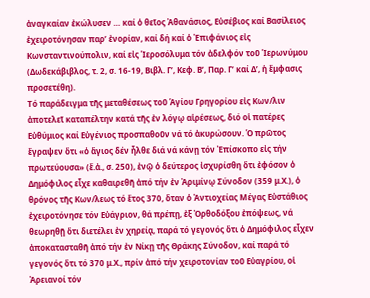ἀναγκαίαν ἐκώλυσεν … καί ὁ θεῖος Ἀθανάσιος, Εὐσέβιος καί Βασίλειος ἐχειροτόνησαν παρ’ ἐνορίαν, καί δή καί ὁ Ἐπιφάνιος εἰς Κωνσταντινούπολιν, καί εἰς Ἱεροσόλυμα τόν ἀδελφόν τοῦ Ἱερωνύμου (Δωδεκάβιβλος, τ. 2, σ. 16-19, Βιβλ. Γ’, Κεφ. Β’, Παρ. Γ’ καί Δ’, ἡ ἔμφασις προσετέθη).
Τό παράδειγμα τῆς μεταθέσεως τοῦ Ἁγίου Γρηγορίου εἰς Κων/λιν ἀποτελεῖ καταπέλτην κατά τῆς ἐν λόγῳ αἱρέσεως, διό οἱ πατέρες Εὐθύμιος καί Εὐγένιος προσπαθοῦν νά τό ἀκυρώσουν. Ὁ πρῶτος ἔγραψεν ὅτι «ὁ ἅγιος δέν ἦλθε διά νά κάνῃ τόν Ἐπίσκοπο εἰς τήν πρωτεύουσα» (ἔ.ἀ., σ. 250), ἐνῷ ὁ δεύτερος ἰσχυρίσθη ὅτι ἐφόσον ὁ Δημόφιλος εἶχε καθαιρεθῆ ἀπό τήν ἐν Ἀριμίνῳ Σύνοδον (359 μ.Χ.), ὁ θρόνος τῆς Κων/λεως τό ἔτος 370, ὅταν ὁ Ἀντιοχείας Μέγας Εὐστάθιος ἐχειροτόνησε τόν Εὐάγριον, θά πρέπῃ, ἐξ Ὀρθοδόξου ἐπόψεως, νά θεωρηθῇ ὅτι διετέλει ἐν χηρείᾳ, παρά τό γεγονός ὅτι ὁ Δημόφιλος εἶχεν ἀποκατασταθῆ ἀπό τήν ἐν Νίκῃ τῆς Θράκης Σύνοδον, καί παρά τό γεγονός ὅτι τό 370 μ.Χ., πρίν ἀπό τήν χειροτονίαν τοῦ Εὐαγρίου, οἱ Ἀρειανοί τόν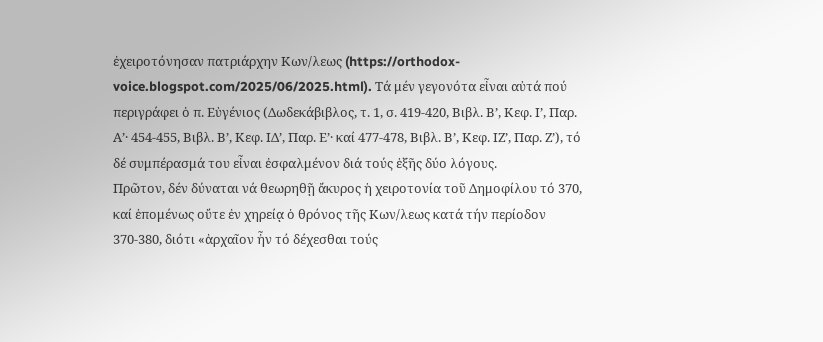ἐχειροτόνησαν πατριάρχην Κων/λεως (https://orthodox-voice.blogspot.com/2025/06/2025.html). Τά μέν γεγονότα εἶναι αὐτά πού περιγράφει ὁ π. Εὐγένιος (Δωδεκάβιβλος, τ. 1, σ. 419-420, Βιβλ. Β’, Κεφ. Ι’, Παρ. Α’· 454-455, Βιβλ. Β’, Κεφ. ΙΔ’, Παρ. Ε’· καί 477-478, Βιβλ. Β’, Κεφ. ΙΖ’, Παρ. Ζ’), τό δέ συμπέρασμά του εἶναι ἐσφαλμένον διά τούς ἑξῆς δύο λόγους.
Πρῶτον, δέν δύναται νά θεωρηθῇ ἄκυρος ἡ χειροτονία τοῦ Δημοφίλου τό 370, καί ἑπομένως οὔτε ἐν χηρείᾳ ὁ θρόνος τῆς Κων/λεως κατά τήν περίοδον 370-380, διότι «ἀρχαῖον ἦν τό δέχεσθαι τούς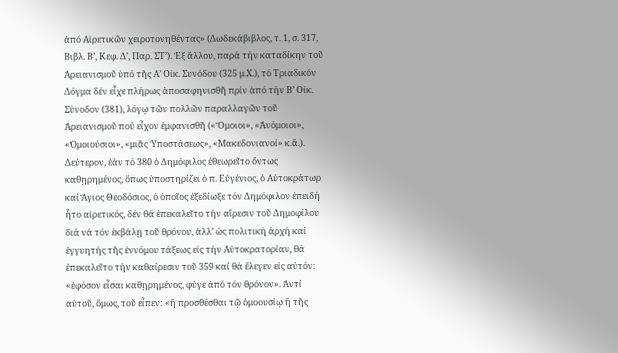ἀπό Αἱρετικῶν χειροτονηθέντας» (Δωδεκάβιβλος, τ. 1, σ. 317, Βιβλ. Β’, Κεφ. Δ’, Παρ. ΣΤ’). Ἐξ ἄλλου, παρά τήν καταδίκην τοῦ Ἀρειανισμοῦ ὑπό τῆς Α’ Οἰκ. Συνόδου (325 μ.Χ.), τό Τριαδικόν Δόγμα δέν εἶχε πλήρως ἀποσαφηνισθῆ πρίν ἀπό τήν Β’ Οἰκ. Σύνοδον (381), λόγῳ τῶν πολλῶν παραλλαγῶν τοῦ Ἀρειανισμοῦ πού εἶχον ἐμφανισθῆ («Ὅμοιοι», «Ἀνόμοιοι», «Ὁμοιούσιοι», «μιᾶς Ὑποστάσεως», «Μακεδονιανοί» κ.ἄ.).
Δεύτερον, ἐάν τό 380 ὁ Δημόφιλος ἐθεωρεῖτο ὄντως καθῃρημένος, ὅπως ὑποστηρίζει ὁ π. Εὐγένιος, ὁ Αὐτοκράτωρ καί Ἅγιος Θεοδόσιος, ὁ ὁποῖος ἐξεδίωξε τόν Δημόφιλον ἐπειδή ἦτο αἱρετικός, δέν θά ἐπεκαλεῖτο τήν αἵρεσιν τοῦ Δημοφίλου διά νά τόν ἐκβάλῃ τοῦ θρόνου, ἀλλ’ ὡς πολιτική ἀρχή καί ἐγγυητής τῆς ἐννόμου τάξεως εἰς τήν Αὐτοκρατορίαν, θά ἐπεκαλεῖτο τήν καθαίρεσιν τοῦ 359 καί θά ἔλεγεν εἰς αὐτόν: «ἐφόσον εἶσαι καθῃρημένος, φύγε ἀπό τόν θρόνον». Ἀντί αὐτοῦ, ὅμως, τοῦ εἶπεν: «ἤ προσθέσθαι τῷ ὁμοουσίῳ ἤ τῆς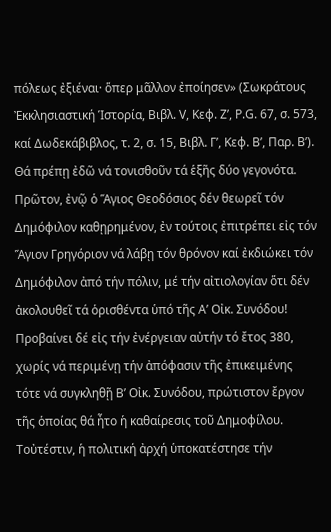πόλεως ἐξιέναι· ὅπερ μᾶλλον ἐποίησεν» (Σωκράτους Ἐκκλησιαστική Ἱστορία, Βιβλ. V, Κεφ. Ζ’, P.G. 67, σ. 573, καί Δωδεκάβιβλος, τ. 2, σ. 15, Βιβλ. Γ’, Κεφ. Β’, Παρ. Β’).
Θά πρέπῃ ἐδῶ νά τονισθοῦν τά ἑξῆς δύο γεγονότα. Πρῶτον, ἐνῷ ὁ Ἅγιος Θεοδόσιος δέν θεωρεῖ τόν Δημόφιλον καθῃρημένον, ἐν τούτοις ἐπιτρέπει εἰς τόν Ἅγιον Γρηγόριον νά λάβῃ τόν θρόνον καί ἐκδιώκει τόν Δημόφιλον ἀπό τήν πόλιν, μέ τήν αἰτιολογίαν ὅτι δέν ἀκολουθεῖ τά ὁρισθέντα ὑπό τῆς Α’ Οἰκ. Συνόδου! Προβαίνει δέ εἰς τήν ἐνέργειαν αὐτήν τό ἔτος 380, χωρίς νά περιμένῃ τήν ἀπόφασιν τῆς ἐπικειμένης τότε νά συγκληθῇ Β’ Οἰκ. Συνόδου, πρώτιστον ἔργον τῆς ὁποίας θά ἦτο ἡ καθαίρεσις τοῦ Δημοφίλου. Τοὐτέστιν, ἡ πολιτική ἀρχή ὑποκατέστησε τήν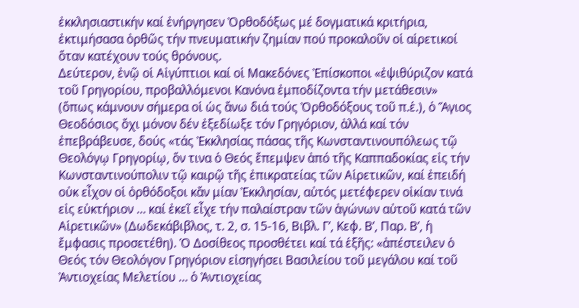ἐκκλησιαστικήν καί ἐνήργησεν Ὀρθοδόξως μέ δογματικά κριτήρια, ἐκτιμήσασα ὀρθῶς τήν πνευματικήν ζημίαν πού προκαλοῦν οἱ αἱρετικοί ὅταν κατέχουν τούς θρόνους.
Δεύτερον, ἐνῷ οἱ Αἰγύπτιοι καί οἱ Μακεδόνες Ἐπίσκοποι «ἐψιθύριζον κατά τοῦ Γρηγορίου, προβαλλόμενοι Κανόνα ἐμποδίζοντα τήν μετάθεσιν» (ὅπως κάμνουν σήμερα οἱ ὡς ἄνω διά τούς Ὀρθοδόξους τοῦ π.ἑ.), ὁ Ἅγιος Θεοδόσιος ὄχι μόνον δέν ἐξεδίωξε τόν Γρηγόριον, ἀλλά καί τόν ἐπεβράβευσε, δούς «τάς Ἐκκλησίας πάσας τῆς Κωνσταντινουπόλεως τῷ Θεολόγῳ Γρηγορίῳ, ὅν τινα ὁ Θεός ἔπεμψεν ἀπό τῆς Καππαδοκίας εἰς τήν Κωνσταντινούπολιν τῷ καιρῷ τῆς ἐπικρατείας τῶν Αἱρετικῶν, καί ἐπειδή οὐκ εἶχον οἱ ὀρθόδοξοι κἄν μίαν Ἐκκλησίαν, αὐτός μετέφερεν οἰκίαν τινά εἰς εὐκτήριον … καί ἐκεῖ εἶχε τήν παλαίστραν τῶν ἀγώνων αὐτοῦ κατά τῶν Αἱρετικῶν» (Δωδεκάβιβλος, τ. 2, σ. 15-16, Βιβλ. Γ’, Κεφ. Β’, Παρ. Β’, ἡ ἔμφασις προσετέθη). Ὁ Δοσίθεος προσθέτει καί τά ἑξῆς: «ἀπέστειλεν ὁ Θεός τόν Θεολόγον Γρηγόριον εἰσηγήσει Βασιλείου τοῦ μεγάλου καί τοῦ Ἀντιοχείας Μελετίου … ὁ Ἀντιοχείας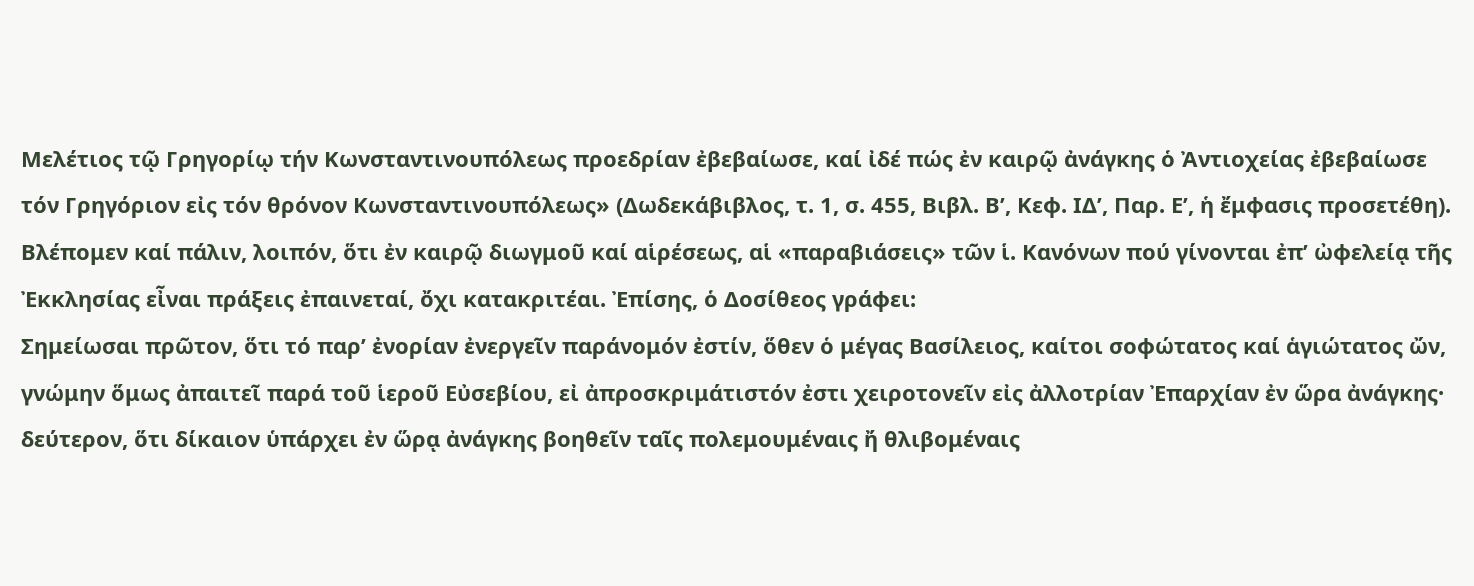Μελέτιος τῷ Γρηγορίῳ τήν Κωνσταντινουπόλεως προεδρίαν ἐβεβαίωσε, καί ἰδέ πώς ἐν καιρῷ ἀνάγκης ὁ Ἀντιοχείας ἐβεβαίωσε τόν Γρηγόριον εἰς τόν θρόνον Κωνσταντινουπόλεως» (Δωδεκάβιβλος, τ. 1, σ. 455, Βιβλ. Β’, Κεφ. ΙΔ’, Παρ. Ε’, ἡ ἔμφασις προσετέθη). Βλέπομεν καί πάλιν, λοιπόν, ὅτι ἐν καιρῷ διωγμοῦ καί αἱρέσεως, αἱ «παραβιάσεις» τῶν ἱ. Κανόνων πού γίνονται ἐπ’ ὠφελείᾳ τῆς Ἐκκλησίας εἶναι πράξεις ἐπαινεταί, ὄχι κατακριτέαι. Ἐπίσης, ὁ Δοσίθεος γράφει:
Σημείωσαι πρῶτον, ὅτι τό παρ’ ἐνορίαν ἐνεργεῖν παράνομόν ἐστίν, ὅθεν ὁ μέγας Βασίλειος, καίτοι σοφώτατος καί ἁγιώτατος ὤν, γνώμην ὅμως ἀπαιτεῖ παρά τοῦ ἱεροῦ Εὐσεβίου, εἰ ἀπροσκριμάτιστόν ἐστι χειροτονεῖν εἰς ἀλλοτρίαν Ἐπαρχίαν ἐν ὥρα ἀνάγκης· δεύτερον, ὅτι δίκαιον ὑπάρχει ἐν ὥρᾳ ἀνάγκης βοηθεῖν ταῖς πολεμουμέναις ἤ θλιβομέναις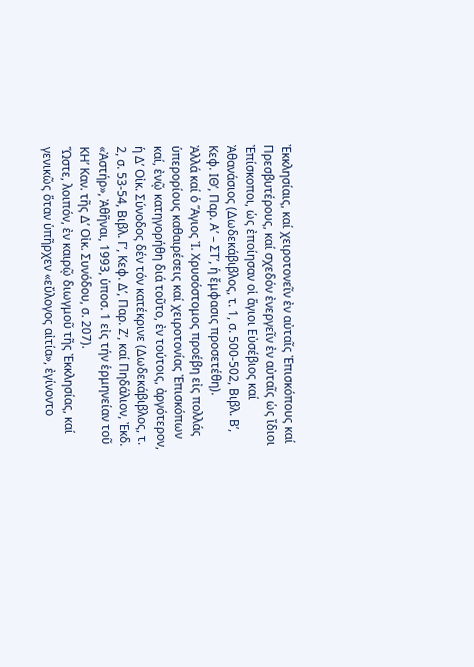Ἐκκλησίαις, καί χειροτονεῖν ἐν αὐταῖς Ἐπισκόπους καί Πρεσβυτέρους, καί σχεδόν ἐνεργεῖν ἐν αὐταῖς ὡς ἴδιοι Ἐπίσκοποι, ὡς ἐποίησαν οἱ ἅγιοι Εὐσέβιος καί Ἀθανάσιος (Δωδεκάβιβλος, τ. 1, σ. 500-502, Βιβλ. Β’, Κεφ. ΙΘ’, Παρ. Α’ – ΣΤ’, ἡ ἔμφασις προσετέθη).
Ἀλλά καί ὁ Ἅγιος Ἰ. Χρυσόστομος προέβη εἰς πολλάς ὑπερορίους καθαιρέσεις καί χειροτονίας Ἐπισκόπων καί, ἐνῷ κατηγορήθη διά τοῦτο, ἐν τούτοις, ἀργότερον, ἡ Δ’ Οἰκ. Σύνοδος δέν τόν κατέκρινε (Δωδεκάβιβλος, τ. 2, σ. 53-54, Βιβλ. Γ’, Κεφ. Δ’, Παρ. Ζ’, καί Πηδάλιον, Ἐκδ. «Ἀστήρ», Ἀθῆναι, 1993, ὑποσ. 1 εἰς τήν ἑρμηνείαν τοῦ ΚΗ’ Καν. τῆς Δ’ Οἰκ. Συνόδου, σ. 207).
Ὥστε, λοιπόν, ἐν καιρῷ διωγμοῦ τῆς Ἐκκλησίας, καί γενικῶς ὅταν ὑπῆρχεν «εὔλογος αἰτία», ἐγίνοντο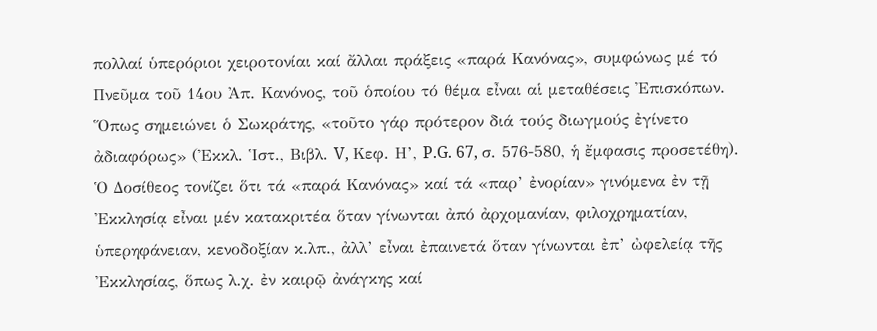πολλαί ὑπερόριοι χειροτονίαι καί ἄλλαι πράξεις «παρά Κανόνας», συμφώνως μέ τό Πνεῦμα τοῦ 14ου Ἀπ. Κανόνος, τοῦ ὁποίου τό θέμα εἶναι αἱ μεταθέσεις Ἐπισκόπων. Ὅπως σημειώνει ὁ Σωκράτης, «τοῦτο γάρ πρότερον διά τούς διωγμούς ἐγίνετο ἀδιαφόρως» (Ἐκκλ. Ἱστ., Βιβλ. V, Κεφ. Η’, P.G. 67, σ. 576-580, ἡ ἔμφασις προσετέθη). Ὁ Δοσίθεος τονίζει ὅτι τά «παρά Κανόνας» καί τά «παρ’ ἐνορίαν» γινόμενα ἐν τῇ Ἐκκλησίᾳ εἶναι μέν κατακριτέα ὅταν γίνωνται ἀπό ἀρχομανίαν, φιλοχρηματίαν, ὑπερηφάνειαν, κενοδοξίαν κ.λπ., ἀλλ’ εἶναι ἐπαινετά ὅταν γίνωνται ἐπ’ ὠφελείᾳ τῆς Ἐκκλησίας, ὅπως λ.χ. ἐν καιρῷ ἀνάγκης καί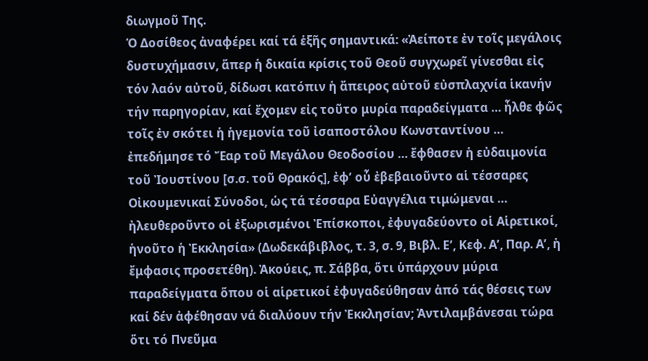διωγμοῦ Της.
Ὁ Δοσίθεος ἀναφέρει καί τά ἑξῆς σημαντικά: «Ἀείποτε ἐν τοῖς μεγάλοις δυστυχήμασιν, ἅπερ ἡ δικαία κρίσις τοῦ Θεοῦ συγχωρεῖ γίνεσθαι εἰς τόν λαόν αὐτοῦ, δίδωσι κατόπιν ἡ ἄπειρος αὐτοῦ εὐσπλαχνία ἱκανήν τήν παρηγορίαν, καί ἔχομεν εἰς τοῦτο μυρία παραδείγματα … ἦλθε φῶς τοῖς ἐν σκότει ἡ ἡγεμονία τοῦ ἰσαποστόλου Κωνσταντίνου … ἐπεδήμησε τό Ἔαρ τοῦ Μεγάλου Θεοδοσίου … ἔφθασεν ἡ εὐδαιμονία τοῦ Ἰουστίνου [σ.σ. τοῦ Θρακός], ἐφ’ οὗ ἐβεβαιοῦντο αἱ τέσσαρες Οἰκουμενικαί Σύνοδοι, ὡς τά τέσσαρα Εὐαγγέλια τιμώμεναι … ἠλευθεροῦντο οἱ ἐξωρισμένοι Ἐπίσκοποι, ἐφυγαδεύοντο οἱ Αἱρετικοί, ἡνοῦτο ἡ Ἐκκλησία» (Δωδεκάβιβλος, τ. 3, σ. 9, Βιβλ. Ε’, Κεφ. Α’, Παρ. Α’, ἡ ἔμφασις προσετέθη). Ἀκούεις, π. Σάββα, ὅτι ὑπάρχουν μύρια παραδείγματα ὅπου οἱ αἱρετικοί ἐφυγαδεύθησαν ἀπό τάς θέσεις των καί δέν ἀφέθησαν νά διαλύουν τήν Ἐκκλησίαν; Ἀντιλαμβάνεσαι τώρα ὅτι τό Πνεῦμα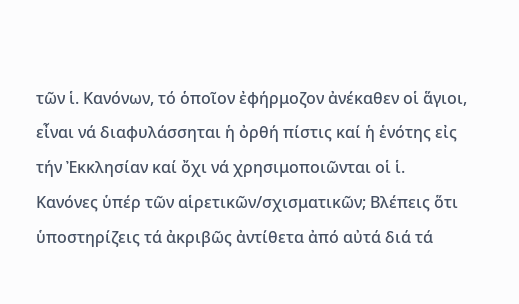τῶν ἱ. Κανόνων, τό ὁποῖον ἐφήρμοζον ἀνέκαθεν οἱ ἅγιοι, εἶναι νά διαφυλάσσηται ἡ ὀρθή πίστις καί ἡ ἑνότης εἰς τήν Ἐκκλησίαν καί ὄχι νά χρησιμοποιῶνται οἱ ἱ. Κανόνες ὑπέρ τῶν αἱρετικῶν/σχισματικῶν; Βλέπεις ὅτι ὑποστηρίζεις τά ἀκριβῶς ἀντίθετα ἀπό αὐτά διά τά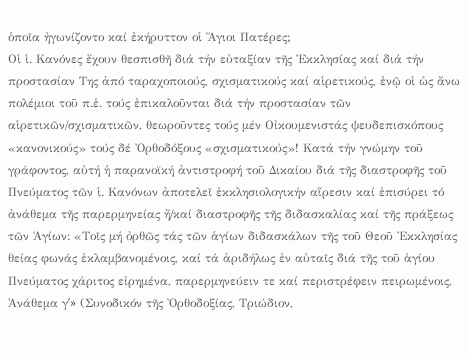ὁποῖα ἠγωνίζοντο καί ἐκήρυττον οἱ Ἅγιοι Πατέρες;
Οἱ ἱ. Κανόνες ἔχουν θεσπισθῆ διά τήν εὐταξίαν τῆς Ἐκκλησίας καί διά τήν προστασίαν Της ἀπό ταραχοποιούς, σχισματικούς καί αἱρετικούς, ἐνῷ οἱ ὡς ἄνω πολέμιοι τοῦ π.ἑ. τούς ἐπικαλοῦνται διά τήν προστασίαν τῶν αἱρετικῶν/σχισματικῶν, θεωροῦντες τούς μέν Οἰκουμενιστάς ψευδεπισκόπους «κανονικούς» τούς δέ Ὀρθοδόξους «σχισματικούς»! Κατά τήν γνώμην τοῦ γράφοντος, αὐτή ἡ παρανοϊκή ἀντιστροφή τοῦ Δικαίου διά τῆς διαστροφῆς τοῦ Πνεύματος τῶν ἱ. Κανόνων ἀποτελεῖ ἐκκλησιολογικήν αἵρεσιν καί ἐπισύρει τό ἀνάθεμα τῆς παρερμηνείας ἤ/καί διαστροφῆς τῆς διδασκαλίας καί τῆς πράξεως τῶν Ἁγίων: «Τοῖς μή ὀρθῶς τάς τῶν ἁγίων διδασκάλων τῆς τοῦ Θεοῦ Ἐκκλησίας θείας φωνάς ἐκλαμβανομένοις, καί τά ἀριδήλως ἐν αὐταῖς διά τῆς τοῦ ἁγίου Πνεύματος χάριτος εἰρημένα, παρερμηνεύειν τε καί περιστρέφειν πειρωμένοις, Ἀνάθεμα γʹ» (Συνοδικόν τῆς Ὀρθοδοξίας, Τριώδιον,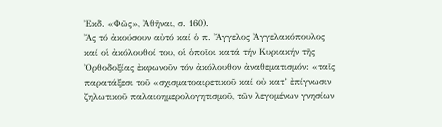Ἐκδ. «Φῶς», Ἀθῆναι, σ. 160).
Ἄς τό ἀκούσουν αὐτό καί ὁ π. Ἄγγελος Ἀγγελακόπουλος καί οἱ ἀκόλουθοί του, οἱ ὁποῖοι κατά τήν Κυριακήν τῆς Ὀρθοδοξίας ἐκφωνοῦν τόν ἀκόλουθον ἀναθεματισμόν: «ταῖς παρατάξεσι τοῦ «σχισματοαιρετικοῦ καί οὐ κατ’ ἐπίγνωσιν ζηλωτικοῦ παλαιοημερολογητισμοῦ, τῶν λεγομένων γνησίων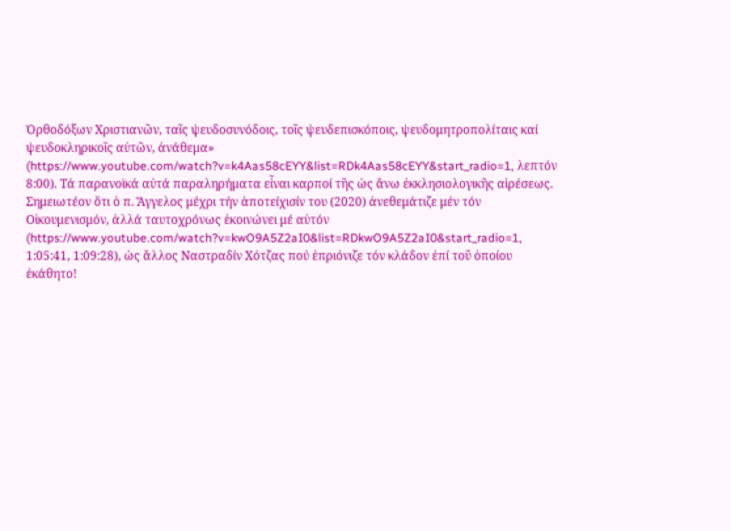Ὀρθοδόξων Χριστιανῶν, ταῖς ψευδοσυνόδοις, τοῖς ψευδεπισκόποις, ψευδομητροπολίταις καί ψευδοκληρικοῖς αὐτῶν, ἀνάθεμα» (https://www.youtube.com/watch?v=k4Aas58cEYY&list=RDk4Aas58cEYY&start_radio=1, λεπτόν 8:00). Τά παρανοϊκά αὐτά παραληρήματα εἶναι καρποί τῆς ὡς ἄνω ἐκκλησιολογικῆς αἱρέσεως. Σημειωτέον ὅτι ὁ π. Ἄγγελος μέχρι τήν ἀποτείχισίν του (2020) ἀνεθεμάτιζε μέν τόν Οἰκουμενισμόν, ἀλλά ταυτοχρόνως ἐκοινώνει μέ αὐτόν (https://www.youtube.com/watch?v=kwO9A5Z2aI0&list=RDkwO9A5Z2aI0&start_radio=1, 1:05:41, 1:09:28), ὡς ἄλλος Ναστραδίν Χότζας πού ἐπριόνιζε τόν κλάδον ἐπί τοῦ ὁποίου ἐκάθητο!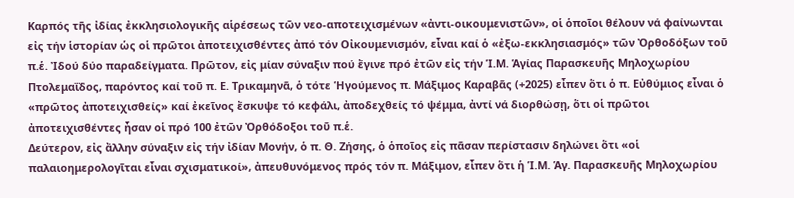Καρπός τῆς ἰδίας ἐκκλησιολογικῆς αἱρέσεως τῶν νεο-αποτειχισμένων «ἀντι-οικουμενιστῶν», οἱ ὁποῖοι θέλουν νά φαίνωνται εἰς τήν ἱστορίαν ὡς οἱ πρῶτοι ἀποτειχισθέντες ἀπό τόν Οἰκουμενισμόν, εἶναι καί ὁ «ἐξω-εκκλησιασμός» τῶν Ὀρθοδόξων τοῦ π.ἑ. Ἰδού δύο παραδείγματα. Πρῶτον, εἰς μίαν σύναξιν πού ἔγινε πρό ἐτῶν εἰς τήν Ἱ.Μ. Ἁγίας Παρασκευῆς Μηλοχωρίου Πτολεμαΐδος, παρόντος καί τοῦ π. Ε. Τρικαμηνᾶ, ὁ τότε Ἡγούμενος π. Μάξιμος Καραβᾶς (+2025) εἶπεν ὅτι ὁ π. Εὐθύμιος εἶναι ὁ «πρῶτος ἀποτειχισθείς» καί ἐκεῖνος ἔσκυψε τό κεφάλι, ἀποδεχθείς τό ψέμμα, ἀντί νά διορθώσῃ, ὅτι οἱ πρῶτοι ἀποτειχισθέντες ἦσαν οἱ πρό 100 ἐτῶν Ὀρθόδοξοι τοῦ π.ἑ.
Δεύτερον, εἰς ἄλλην σύναξιν εἰς τήν ἰδίαν Μονήν, ὁ π. Θ. Ζήσης, ὁ ὁποῖος εἰς πᾶσαν περίστασιν δηλώνει ὅτι «οἱ παλαιοημερολογῖται εἶναι σχισματικοί», ἀπευθυνόμενος πρός τόν π. Μάξιμον, εἶπεν ὅτι ἡ Ἱ.Μ. Ἁγ. Παρασκευῆς Μηλοχωρίου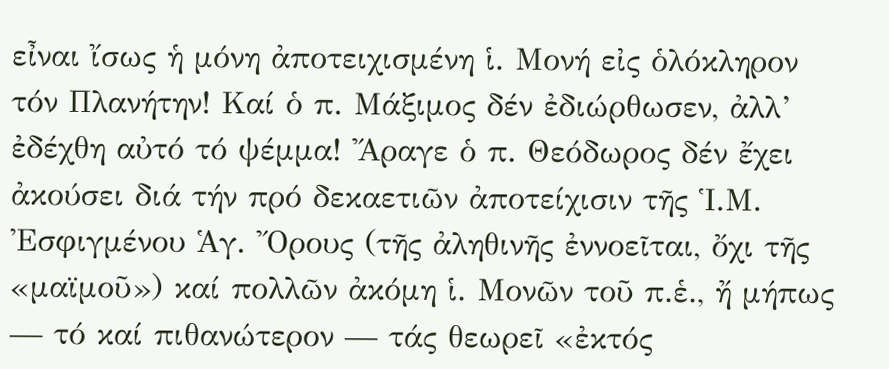εἶναι ἴσως ἡ μόνη ἀποτειχισμένη ἱ. Μονή εἰς ὁλόκληρον τόν Πλανήτην! Καί ὁ π. Μάξιμος δέν ἐδιώρθωσεν, ἀλλ’ ἐδέχθη αὐτό τό ψέμμα! Ἄραγε ὁ π. Θεόδωρος δέν ἔχει ἀκούσει διά τήν πρό δεκαετιῶν ἀποτείχισιν τῆς Ἱ.Μ. Ἐσφιγμένου Ἁγ. Ὄρους (τῆς ἀληθινῆς ἐννοεῖται, ὄχι τῆς «μαϊμοῦ») καί πολλῶν ἀκόμη ἱ. Μονῶν τοῦ π.ἑ., ἤ μήπως — τό καί πιθανώτερον — τάς θεωρεῖ «ἐκτός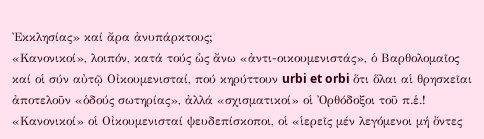Ἐκκλησίας» καί ἄρα ἀνυπάρκτους;
«Κανονικοί», λοιπόν, κατά τούς ὡς ἄνω «ἀντι-οικουμενιστάς», ὁ Βαρθολομαῖος καί οἱ σύν αὐτῷ Οἰκουμενισταί, πού κηρύττουν urbi et orbi ὅτι ὅλαι αἱ θρησκεῖαι ἀποτελοῦν «ὁδούς σωτηρίας», ἀλλά «σχισματικοί» οἱ Ὀρθόδοξοι τοῦ π.ἑ.! «Κανονικοί» οἱ Οἰκουμενισταί ψευδεπίσκοποι, οἱ «ἱερεῖς μέν λεγόμενοι μή ὄντες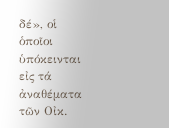δέ», οἱ ὁποῖοι ὑπόκεινται εἰς τά ἀναθέματα τῶν Οἰκ.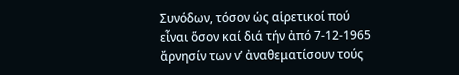Συνόδων, τόσον ὡς αἱρετικοί πού εἶναι ὅσον καί διά τήν ἀπό 7-12-1965 ἄρνησίν των ν’ ἀναθεματίσουν τούς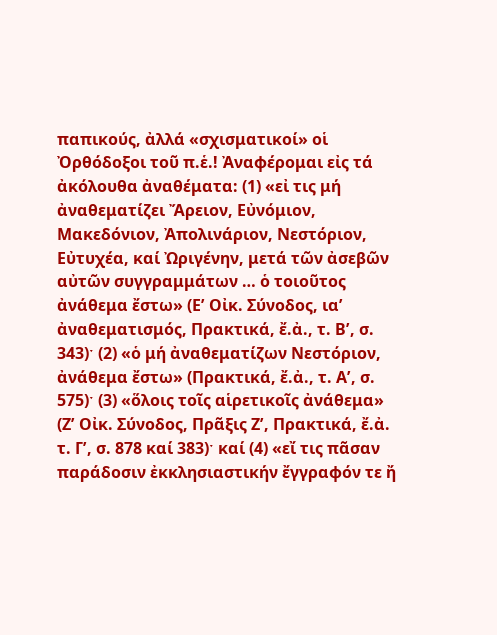παπικούς, ἀλλά «σχισματικοί» οἱ Ὀρθόδοξοι τοῦ π.ἑ.! Ἀναφέρομαι εἰς τά ἀκόλουθα ἀναθέματα: (1) «εἰ τις μή ἀναθεματίζει Ἄρειον, Εὐνόμιον, Μακεδόνιον, Ἀπολινάριον, Νεστόριον, Εὐτυχέα, καί Ὠριγένην, μετά τῶν ἀσεβῶν αὐτῶν συγγραμμάτων … ὁ τοιοῦτος ἀνάθεμα ἔστω» (Εʹ Οἰκ. Σύνοδος, ιαʹ ἀναθεματισμός, Πρακτικά, ἔ.ἀ., τ. Βʹ, σ. 343)ˑ (2) «ὁ μή ἀναθεματίζων Νεστόριον, ἀνάθεμα ἔστω» (Πρακτικά, ἔ.ἀ., τ. Αʹ, σ. 575)ˑ (3) «ὅλοις τοῖς αἱρετικοῖς ἀνάθεμα» (Ζʹ Οἰκ. Σύνοδος, Πρᾶξις Ζʹ, Πρακτικά, ἔ.ἀ. τ. Γʹ, σ. 878 καί 383)ˑ καί (4) «εἴ τις πᾶσαν παράδοσιν ἐκκλησιαστικήν ἔγγραφόν τε ἤ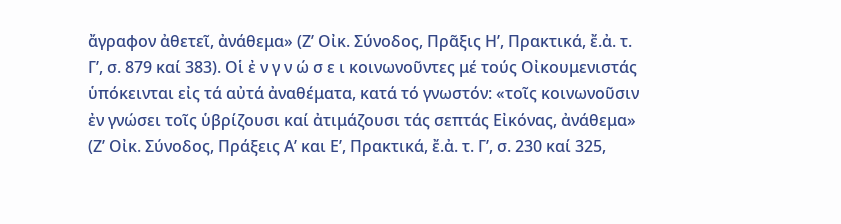ἄγραφον ἀθετεῖ, ἀνάθεμα» (Ζʹ Οἰκ. Σύνοδος, Πρᾶξις Ηʹ, Πρακτικά, ἔ.ἀ. τ. Γʹ, σ. 879 καί 383). Οἱ ἐ ν γ ν ώ σ ε ι κοινωνοῦντες μέ τούς Οἰκουμενιστάς ὑπόκεινται εἰς τά αὐτά ἀναθέματα, κατά τό γνωστόν: «τοῖς κοινωνοῦσιν ἐν γνώσει τοῖς ὑβρίζουσι καί ἀτιμάζουσι τάς σεπτάς Εἰκόνας, ἀνάθεμα» (Ζʹ Οἰκ. Σύνοδος, Πράξεις Α’ και Ε’, Πρακτικά, ἔ.ἀ. τ. Γʹ, σ. 230 καί 325,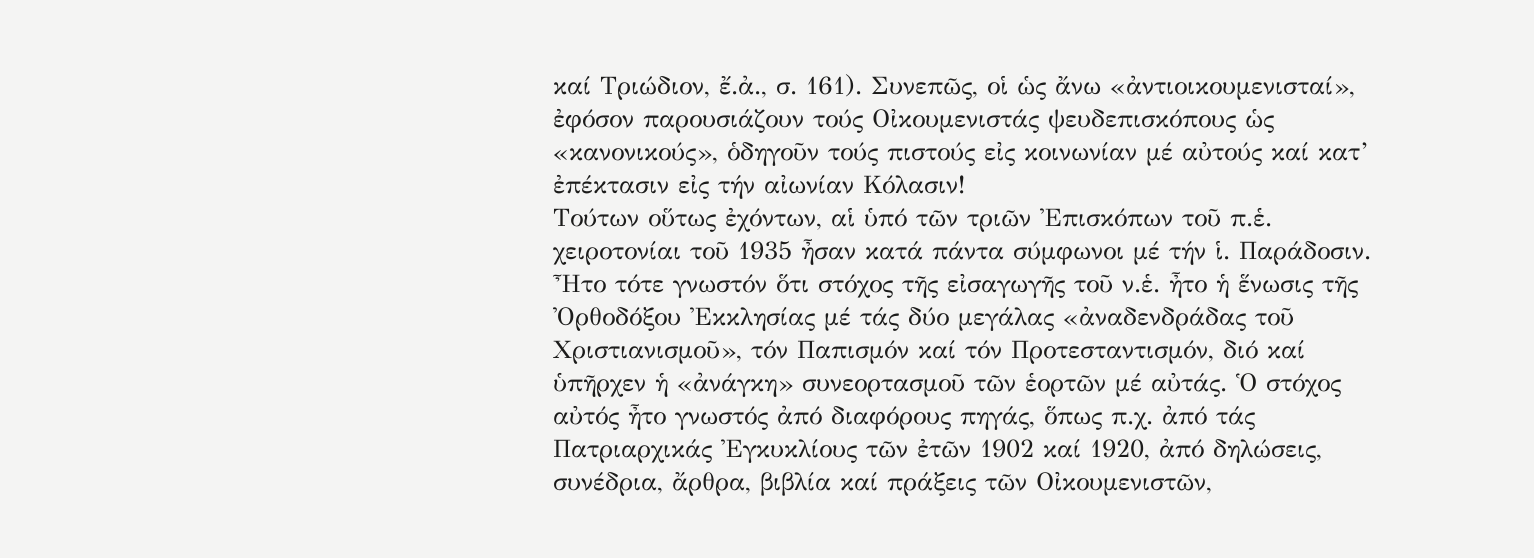καί Τριώδιον, ἔ.ἀ., σ. 161). Συνεπῶς, οἱ ὡς ἄνω «ἀντιοικουμενισταί», ἐφόσον παρουσιάζουν τούς Οἰκουμενιστάς ψευδεπισκόπους ὡς «κανονικούς», ὁδηγοῦν τούς πιστούς εἰς κοινωνίαν μέ αὐτούς καί κατ’ ἐπέκτασιν εἰς τήν αἰωνίαν Κόλασιν!
Τούτων οὕτως ἐχόντων, αἱ ὑπό τῶν τριῶν Ἐπισκόπων τοῦ π.ἑ. χειροτονίαι τοῦ 1935 ἦσαν κατά πάντα σύμφωνοι μέ τήν ἱ. Παράδοσιν. Ἦτο τότε γνωστόν ὅτι στόχος τῆς εἰσαγωγῆς τοῦ ν.ἑ. ἦτο ἡ ἕνωσις τῆς Ὀρθοδόξου Ἐκκλησίας μέ τάς δύο μεγάλας «ἀναδενδράδας τοῦ Χριστιανισμοῦ», τόν Παπισμόν καί τόν Προτεσταντισμόν, διό καί ὑπῆρχεν ἡ «ἀνάγκη» συνεορτασμοῦ τῶν ἑορτῶν μέ αὐτάς. Ὁ στόχος αὐτός ἦτο γνωστός ἀπό διαφόρους πηγάς, ὅπως π.χ. ἀπό τάς Πατριαρχικάς Ἐγκυκλίους τῶν ἐτῶν 1902 καί 1920, ἀπό δηλώσεις, συνέδρια, ἄρθρα, βιβλία καί πράξεις τῶν Οἰκουμενιστῶν,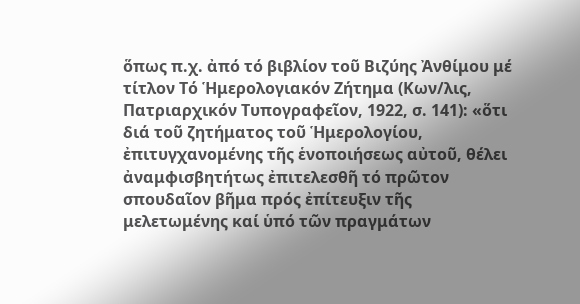ὅπως π.χ. ἀπό τό βιβλίον τοῦ Βιζύης Ἀνθίμου μέ τίτλον Τό Ἡμερολογιακόν Ζήτημα (Κων/λις, Πατριαρχικόν Τυπογραφεῖον, 1922, σ. 141): «ὅτι διά τοῦ ζητήματος τοῦ Ἡμερολογίου, ἐπιτυγχανομένης τῆς ἑνοποιήσεως αὐτοῦ, θέλει ἀναμφισβητήτως ἐπιτελεσθῆ τό πρῶτον σπουδαῖον βῆμα πρός ἐπίτευξιν τῆς μελετωμένης καί ὑπό τῶν πραγμάτων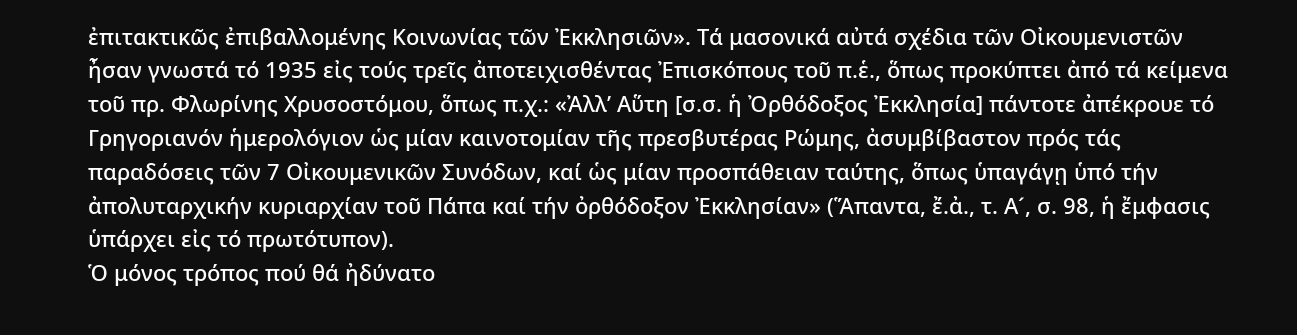ἐπιτακτικῶς ἐπιβαλλομένης Κοινωνίας τῶν Ἐκκλησιῶν». Τά μασονικά αὐτά σχέδια τῶν Οἰκουμενιστῶν ἦσαν γνωστά τό 1935 εἰς τούς τρεῖς ἀποτειχισθέντας Ἐπισκόπους τοῦ π.ἑ., ὅπως προκύπτει ἀπό τά κείμενα τοῦ πρ. Φλωρίνης Χρυσοστόμου, ὅπως π.χ.: «Ἀλλ’ Αὕτη [σ.σ. ἡ Ὀρθόδοξος Ἐκκλησία] πάντοτε ἀπέκρουε τό Γρηγοριανόν ἡμερολόγιον ὡς μίαν καινοτομίαν τῆς πρεσβυτέρας Ρώμης, ἀσυμβίβαστον πρός τάς παραδόσεις τῶν 7 Οἰκουμενικῶν Συνόδων, καί ὡς μίαν προσπάθειαν ταύτης, ὅπως ὑπαγάγῃ ὑπό τήν ἀπολυταρχικήν κυριαρχίαν τοῦ Πάπα καί τήν ὀρθόδοξον Ἐκκλησίαν» (Ἅπαντα, ἔ.ἀ., τ. Α´, σ. 98, ἡ ἔμφασις ὑπάρχει εἰς τό πρωτότυπον).
Ὁ μόνος τρόπος πού θά ἠδύνατο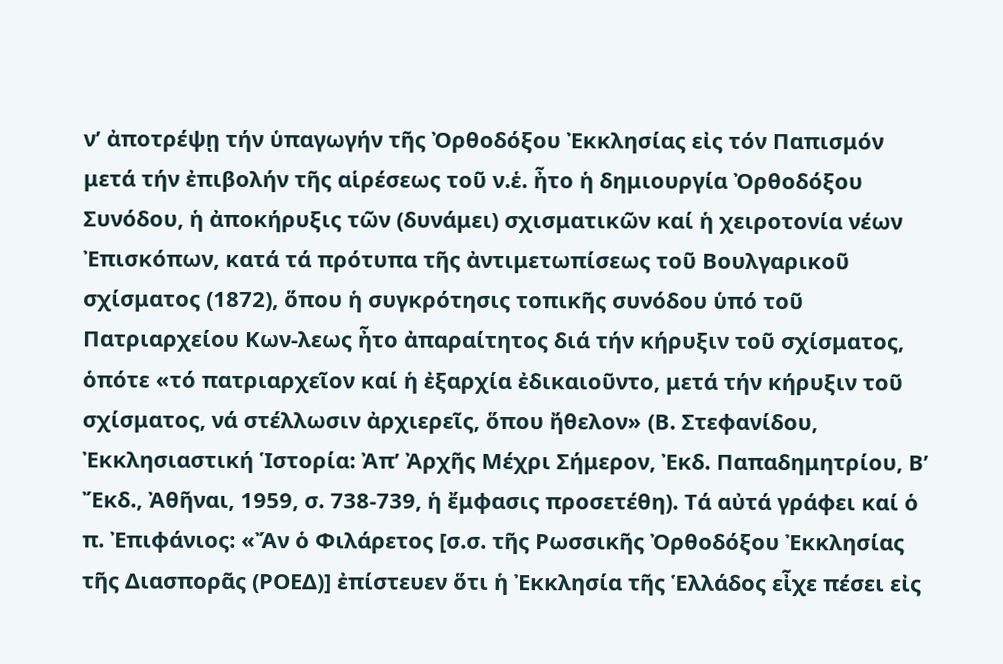ν’ ἀποτρέψῃ τήν ὑπαγωγήν τῆς Ὀρθοδόξου Ἐκκλησίας εἰς τόν Παπισμόν μετά τήν ἐπιβολήν τῆς αἱρέσεως τοῦ ν.ἑ. ἦτο ἡ δημιουργία Ὀρθοδόξου Συνόδου, ἡ ἀποκήρυξις τῶν (δυνάμει) σχισματικῶν καί ἡ χειροτονία νέων Ἐπισκόπων, κατά τά πρότυπα τῆς ἀντιμετωπίσεως τοῦ Βουλγαρικοῦ σχίσματος (1872), ὅπου ἡ συγκρότησις τοπικῆς συνόδου ὑπό τοῦ Πατριαρχείου Κων-λεως ἦτο ἀπαραίτητος διά τήν κήρυξιν τοῦ σχίσματος, ὁπότε «τό πατριαρχεῖον καί ἡ ἐξαρχία ἐδικαιοῦντο, μετά τήν κήρυξιν τοῦ σχίσματος, νά στέλλωσιν ἀρχιερεῖς, ὅπου ἤθελον» (Β. Στεφανίδου, Ἐκκλησιαστική Ἱστορία: Ἀπ’ Ἀρχῆς Μέχρι Σήμερον, Ἐκδ. Παπαδημητρίου, Β’ Ἔκδ., Ἀθῆναι, 1959, σ. 738-739, ἡ ἔμφασις προσετέθη). Τά αὐτά γράφει καί ὁ π. Ἐπιφάνιος: «Ἄν ὁ Φιλάρετος [σ.σ. τῆς Ρωσσικῆς Ὀρθοδόξου Ἐκκλησίας τῆς Διασπορᾶς (ΡΟΕΔ)] ἐπίστευεν ὅτι ἡ Ἐκκλησία τῆς Ἑλλάδος εἶχε πέσει εἰς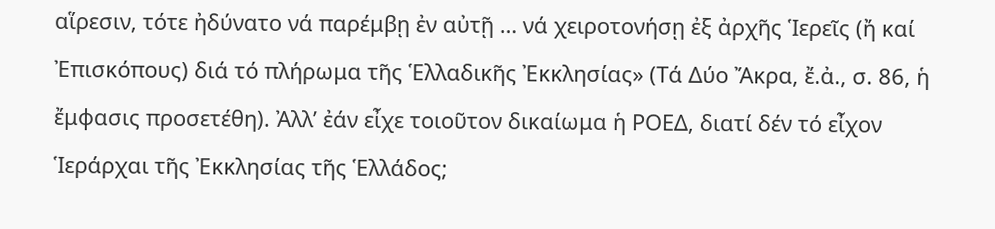αἵρεσιν, τότε ἠδύνατο νά παρέμβῃ ἐν αὐτῇ … νά χειροτονήσῃ ἐξ ἀρχῆς Ἱερεῖς (ἤ καί Ἐπισκόπους) διά τό πλήρωμα τῆς Ἑλλαδικῆς Ἐκκλησίας» (Τά Δύο Ἄκρα, ἔ.ἀ., σ. 86, ἡ ἔμφασις προσετέθη). Ἀλλ’ ἐάν εἶχε τοιοῦτον δικαίωμα ἡ ΡΟΕΔ, διατί δέν τό εἶχον Ἱεράρχαι τῆς Ἐκκλησίας τῆς Ἑλλάδος;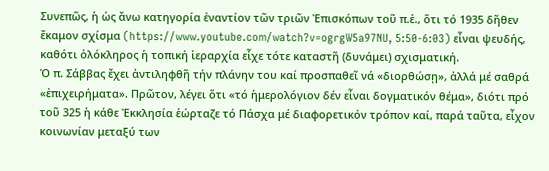Συνεπῶς, ἡ ὡς ἄνω κατηγορία ἐναντίον τῶν τριῶν Ἐπισκόπων τοῦ π.ἑ., ὅτι τό 1935 δῆθεν ἔκαμον σχίσμα (https://www.youtube.com/watch?v=ogrgW5a97NU, 5:50-6:03) εἶναι ψευδής, καθότι ὁλόκληρος ἡ τοπική ἱεραρχία εἶχε τότε καταστῆ (δυνάμει) σχισματική.
Ὁ π. Σάββας ἔχει ἀντιληφθῆ τήν πλάνην του καί προσπαθεῖ νά «διορθώσῃ», ἀλλά μέ σαθρά «ἐπιχειρήματα». Πρῶτον, λέγει ὅτι «τό ἡμερολόγιον δέν εἶναι δογματικόν θέμα», διότι πρό τοῦ 325 ἡ κάθε Ἐκκλησία ἑώρταζε τό Πάσχα μέ διαφορετικόν τρόπον καί, παρά ταῦτα, εἶχον κοινωνίαν μεταξύ των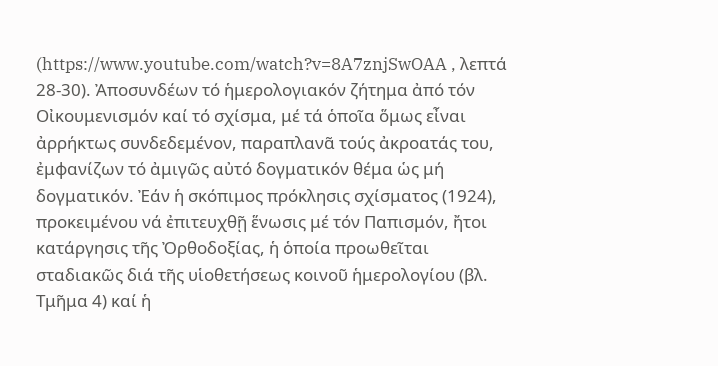(https://www.youtube.com/watch?v=8A7znjSwOAA , λεπτά 28-30). Ἀποσυνδέων τό ἡμερολογιακόν ζήτημα ἀπό τόν Οἰκουμενισμόν καί τό σχίσμα, μέ τά ὁποῖα ὅμως εἶναι ἀρρήκτως συνδεδεμένον, παραπλανᾶ τούς ἀκροατάς του, ἐμφανίζων τό ἀμιγῶς αὐτό δογματικόν θέμα ὡς μή δογματικόν. Ἐάν ἡ σκόπιμος πρόκλησις σχίσματος (1924), προκειμένου νά ἐπιτευχθῇ ἕνωσις μέ τόν Παπισμόν, ἤτοι κατάργησις τῆς Ὀρθοδοξίας, ἡ ὁποία προωθεῖται σταδιακῶς διά τῆς υἱοθετήσεως κοινοῦ ἡμερολογίου (βλ. Τμῆμα 4) καί ἡ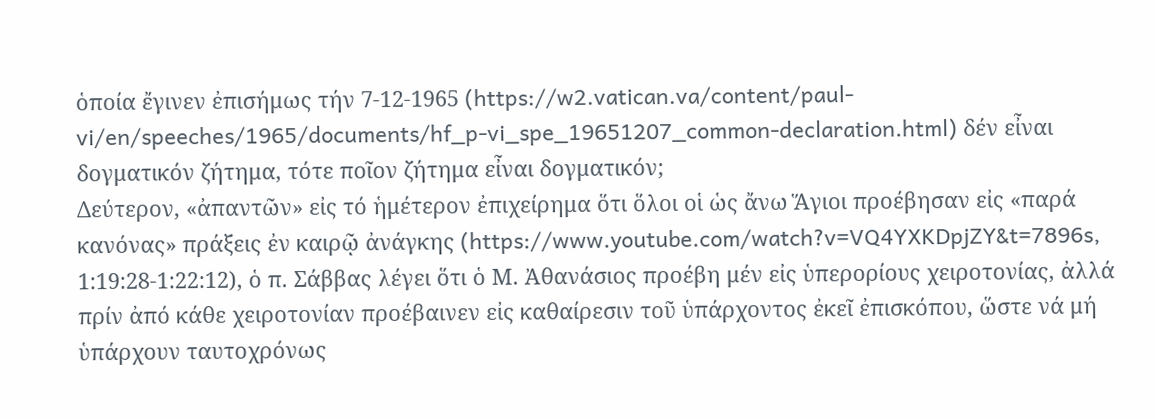ὁποία ἔγινεν ἐπισήμως τήν 7-12-1965 (https://w2.vatican.va/content/paul-vi/en/speeches/1965/documents/hf_p-vi_spe_19651207_common-declaration.html) δέν εἶναι δογματικόν ζήτημα, τότε ποῖον ζήτημα εἶναι δογματικόν;
Δεύτερον, «ἀπαντῶν» εἰς τό ἡμέτερον ἐπιχείρημα ὅτι ὅλοι οἱ ὡς ἄνω Ἅγιοι προέβησαν εἰς «παρά κανόνας» πράξεις ἐν καιρῷ ἀνάγκης (https://www.youtube.com/watch?v=VQ4YXKDpjZY&t=7896s, 1:19:28-1:22:12), ὁ π. Σάββας λέγει ὅτι ὁ Μ. Ἀθανάσιος προέβη μέν εἰς ὑπερορίους χειροτονίας, ἀλλά πρίν ἀπό κάθε χειροτονίαν προέβαινεν εἰς καθαίρεσιν τοῦ ὑπάρχοντος ἐκεῖ ἐπισκόπου, ὥστε νά μή ὑπάρχουν ταυτοχρόνως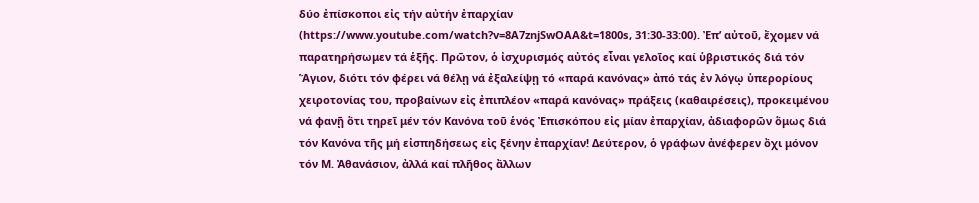δύο ἐπίσκοποι εἰς τήν αὐτήν ἐπαρχίαν (https://www.youtube.com/watch?v=8A7znjSwOAA&t=1800s, 31:30-33:00). Ἐπ’ αὐτοῦ, ἔχομεν νά παρατηρήσωμεν τά ἑξῆς. Πρῶτον, ὁ ἰσχυρισμός αὐτός εἶναι γελοῖος καί ὑβριστικός διά τόν Ἅγιον, διότι τόν φέρει νά θέλῃ νά ἐξαλείψῃ τό «παρά κανόνας» ἀπό τάς ἐν λόγῳ ὑπερορίους χειροτονίας του, προβαίνων εἰς ἐπιπλέον «παρά κανόνας» πράξεις (καθαιρέσεις), προκειμένου νά φανῇ ὅτι τηρεῖ μέν τόν Κανόνα τοῦ ἑνός Ἐπισκόπου εἰς μίαν ἐπαρχίαν, ἀδιαφορῶν ὅμως διά τόν Κανόνα τῆς μή εἰσπηδήσεως εἰς ξένην ἐπαρχίαν! Δεύτερον, ὁ γράφων ἀνέφερεν ὄχι μόνον τόν Μ. Ἀθανάσιον, ἀλλά καί πλῆθος ἄλλων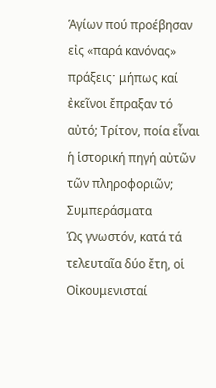Ἁγίων πού προέβησαν εἰς «παρά κανόνας» πράξειςˑ μήπως καί ἐκεῖνοι ἔπραξαν τό αὐτό; Τρίτον, ποία εἶναι ἡ ἱστορική πηγή αὐτῶν τῶν πληροφοριῶν;
Συμπεράσματα
Ὡς γνωστόν, κατά τά τελευταῖα δύο ἔτη, οἱ Οἰκουμενισταί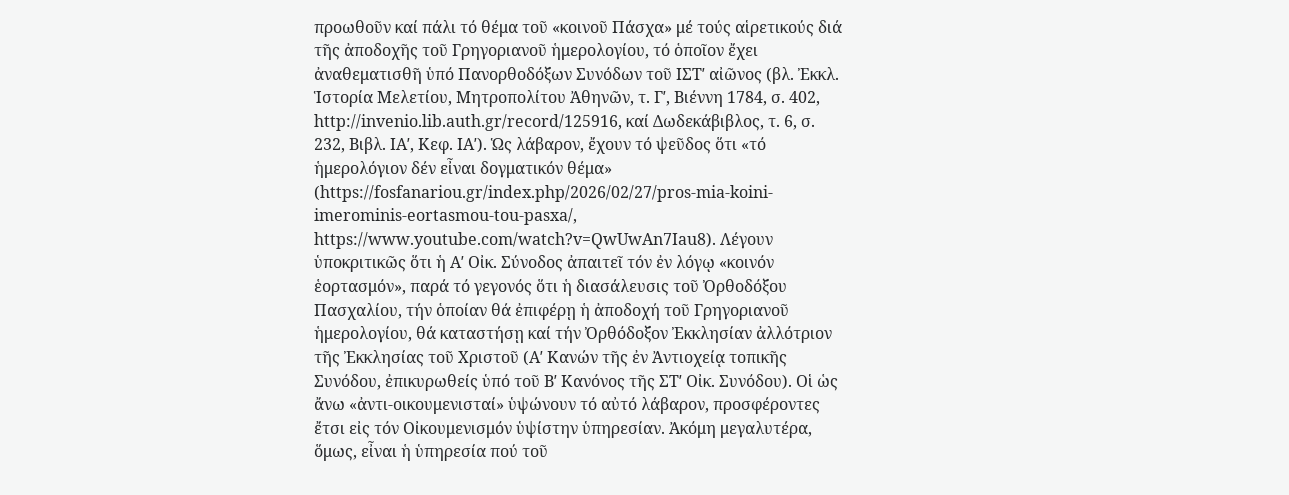προωθοῦν καί πάλι τό θέμα τοῦ «κοινοῦ Πάσχα» μέ τούς αἱρετικούς διά τῆς ἀποδοχῆς τοῦ Γρηγοριανοῦ ἡμερολογίου, τό ὁποῖον ἔχει ἀναθεματισθῆ ὑπό Πανορθοδόξων Συνόδων τοῦ ΙΣΤʹ αἰῶνος (βλ. Ἐκκλ. Ἱστορία Μελετίου, Μητροπολίτου Ἀθηνῶν, τ. Γʹ, Βιέννη 1784, σ. 402, http://invenio.lib.auth.gr/record/125916, καί Δωδεκάβιβλος, τ. 6, σ. 232, Βιβλ. ΙΑʹ, Κεφ. ΙΑʹ). Ὡς λάβαρον, ἔχουν τό ψεῦδος ὅτι «τό ἡμερολόγιον δέν εἶναι δογματικόν θέμα» (https://fosfanariou.gr/index.php/2026/02/27/pros-mia-koini-imerominis-eortasmou-tou-pasxa/, https://www.youtube.com/watch?v=QwUwAn7Iau8). Λέγουν ὑποκριτικῶς ὅτι ἡ Αʹ Οἰκ. Σύνοδος ἀπαιτεῖ τόν ἐν λόγῳ «κοινόν ἑορτασμόν», παρά τό γεγονός ὅτι ἡ διασάλευσις τοῦ Ὀρθοδόξου Πασχαλίου, τήν ὁποίαν θά ἐπιφέρῃ ἡ ἀποδοχή τοῦ Γρηγοριανοῦ ἡμερολογίου, θά καταστήσῃ καί τήν Ὀρθόδοξον Ἐκκλησίαν ἀλλότριον τῆς Ἐκκλησίας τοῦ Χριστοῦ (Αʹ Κανών τῆς ἐν Ἀντιοχείᾳ τοπικῆς Συνόδου, ἐπικυρωθείς ὑπό τοῦ Βʹ Κανόνος τῆς ΣΤʹ Οἰκ. Συνόδου). Οἱ ὡς ἄνω «ἀντι-οικουμενισταί» ὑψώνουν τό αὐτό λάβαρον, προσφέροντες ἔτσι εἰς τόν Οἰκουμενισμόν ὑψίστην ὑπηρεσίαν. Ἀκόμη μεγαλυτέρα, ὅμως, εἶναι ἡ ὑπηρεσία πού τοῦ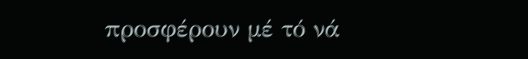προσφέρουν μέ τό νά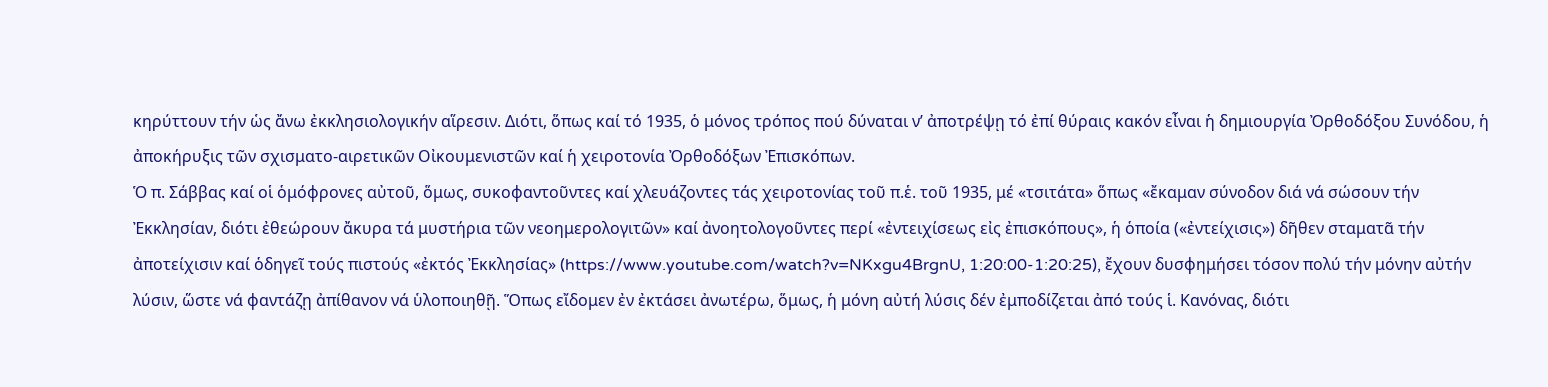κηρύττουν τήν ὡς ἄνω ἐκκλησιολογικήν αἵρεσιν. Διότι, ὅπως καί τό 1935, ὁ μόνος τρόπος πού δύναται ν’ ἀποτρέψῃ τό ἐπί θύραις κακόν εἶναι ἡ δημιουργία Ὀρθοδόξου Συνόδου, ἡ ἀποκήρυξις τῶν σχισματο-αιρετικῶν Οἰκουμενιστῶν καί ἡ χειροτονία Ὀρθοδόξων Ἐπισκόπων.
Ὁ π. Σάββας καί οἱ ὁμόφρονες αὐτοῦ, ὅμως, συκοφαντοῦντες καί χλευάζοντες τάς χειροτονίας τοῦ π.ἑ. τοῦ 1935, μέ «τσιτάτα» ὅπως «ἔκαμαν σύνοδον διά νά σώσουν τήν Ἐκκλησίαν, διότι ἐθεώρουν ἄκυρα τά μυστήρια τῶν νεοημερολογιτῶν» καί ἀνοητολογοῦντες περί «ἐντειχίσεως εἰς ἐπισκόπους», ἡ ὁποία («ἐντείχισις») δῆθεν σταματᾶ τήν ἀποτείχισιν καί ὁδηγεῖ τούς πιστούς «ἐκτός Ἐκκλησίας» (https://www.youtube.com/watch?v=NKxgu4BrgnU, 1:20:00-1:20:25), ἔχουν δυσφημήσει τόσον πολύ τήν μόνην αὐτήν λύσιν, ὥστε νά φαντάζῃ ἀπίθανον νά ὑλοποιηθῇ. Ὅπως εἴδομεν ἐν ἐκτάσει ἀνωτέρω, ὅμως, ἡ μόνη αὐτή λύσις δέν ἐμποδίζεται ἀπό τούς ἱ. Κανόνας, διότι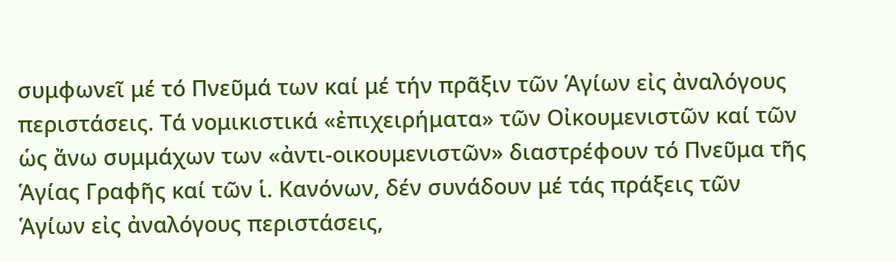συμφωνεῖ μέ τό Πνεῦμά των καί μέ τήν πρᾶξιν τῶν Ἁγίων εἰς ἀναλόγους περιστάσεις. Τά νομικιστικά «ἐπιχειρήματα» τῶν Οἰκουμενιστῶν καί τῶν ὡς ἄνω συμμάχων των «ἀντι-οικουμενιστῶν» διαστρέφουν τό Πνεῦμα τῆς Ἁγίας Γραφῆς καί τῶν ἱ. Κανόνων, δέν συνάδουν μέ τάς πράξεις τῶν Ἁγίων εἰς ἀναλόγους περιστάσεις,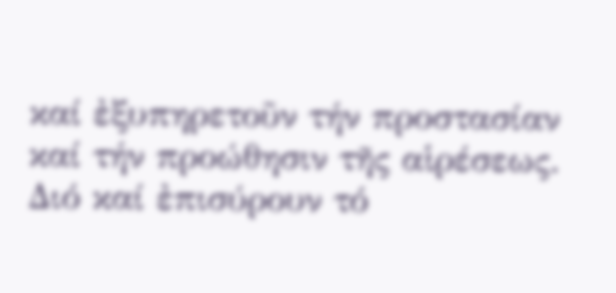καί ἐξυπηρετοῦν τήν προστασίαν καί τήν προώθησιν τῆς αἱρέσεως. Διό καί ἐπισύρουν τό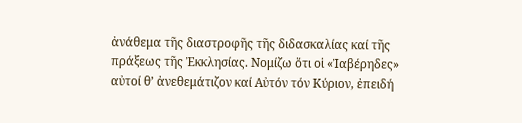ἀνάθεμα τῆς διαστροφῆς τῆς διδασκαλίας καί τῆς πράξεως τῆς Ἐκκλησίας. Νομίζω ὅτι οἱ «Ἰαβέρηδες» αὐτοί θ’ ἀνεθεμάτιζον καί Αὐτόν τόν Κύριον, ἐπειδή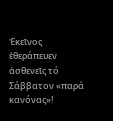Ἐκεῖνος ἐθεράπευεν ἀσθενεῖς τό Σάββατον «παρά κανόνας»!